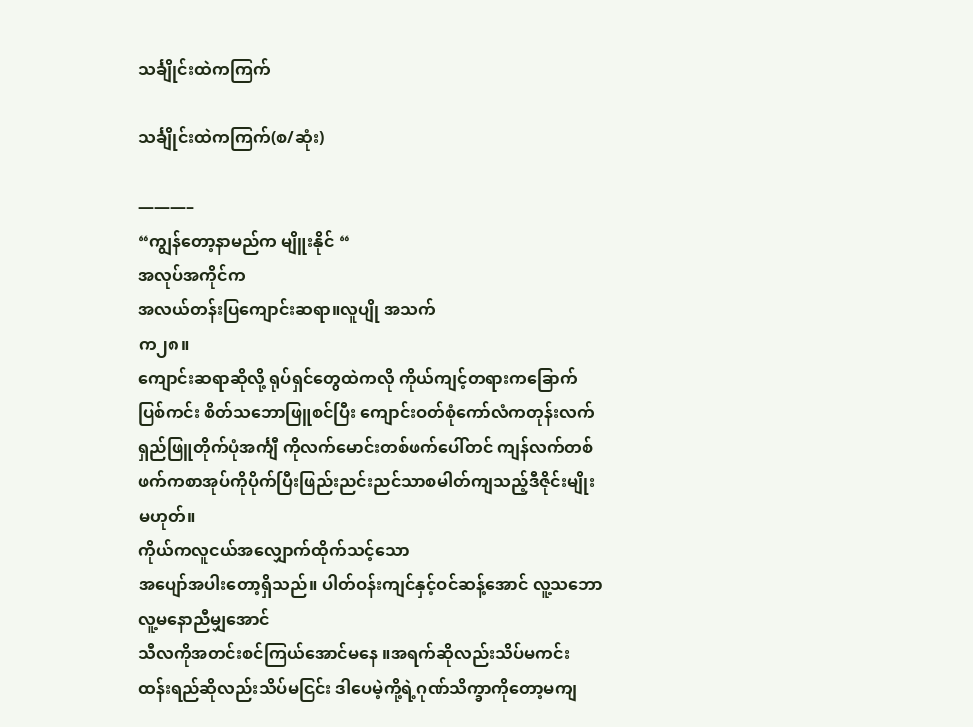သင်္ချိုင်းထဲကကြက်

သင်္ချိုင်းထဲကကြက်(စ/ဆုံး)

———–
“ကျွန်တော့နာမည်က မျိူးနိုင် “
အလုပ်အကိုင်က
အလယ်တန်းပြကျောင်းဆရာ။လူပျို အသက်
က၂၈။
ကျောင်းဆရာဆိုလို့ ရုပ်ရှင်တွေထဲကလို ကိုယ်ကျင့်တရားကခြောက်ပြစ်ကင်း စိတ်သဘောဖြူစင်ပြီး ကျောင်းဝတ်စုံကော်လံကတုန်းလက်ရှည်ဖြူတိုက်ပုံအင်္ကျီ ကိုလက်မောင်းတစ်ဖက်ပေါ်တင် ကျန်လက်တစ်ဖက်ကစာအုပ်ကိုပိုက်ပြီးဖြည်းညင်းညင်သာစမါတ်ကျသည့်ဒီဇိုင်းမျိုးမဟုတ်။
ကိုယ်ကလူငယ်အလျှောက်ထိုက်သင့်သော
အပျော်အပါးတော့ရှိသည်။ ပါတ်ဝန်းကျင်နှင့်ဝင်ဆန့်အောင် လူ့သဘောလူ့မနောညီမျှအောင်
သီလကိုအတင်းစင်ကြယ်အောင်မနေ ။အရက်ဆိုလည်းသိပ်မကင်း ထန်းရည်ဆိုလည်းသိပ်မငြင်း ဒါပေမဲ့ကို့ရဲ့ဂုဏ်သိက္ခာကိုတော့မကျ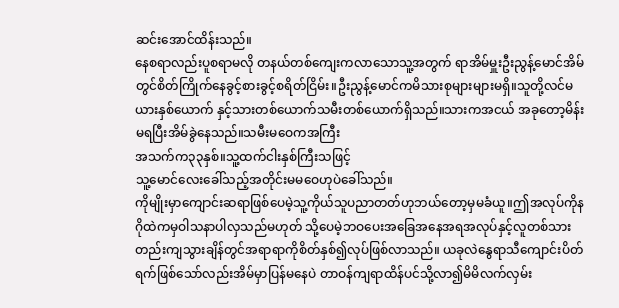ဆင်းအောင်ထိန်းသည်။
နေစရာလည်းပူစရာမလို တနယ်တစ်ကျေးကလာသောသူ့အတွက် ရာအိမ်မှူးဦးညွန့်မောင်အိမ်တွင်စိတ်ကြိုက်နေခွင့်စားခွင့်စရိတ်ငြိမ်း။ဦးညွန့်မောင်ကမိသားစုများများမရှိ။သူတို့လင်မယားနှစ်ယောက် နှင့်သားတစ်ယောက်သမီးတစ်ယောက်ရှိသည်။သားကအငယ် အခုတော့မိန်းမရပြီးအိမ်ခွဲနေသည်။သမီးမဝေကအကြီး
အသက်က၃၃နှစ်။သူ့ထက်ငါးနှစ်ကြီးသဖြင့်
သူ့မောင်လေးခေါ်သည့်အတိုင်းမမဝေဟုပဲခေါ်သည်။
ကိုမျိုးမှာကျောင်းဆရာဖြစ်ပေမဲ့သူ့ကိုယ်သူပညာတတ်ဟုဘယ်တော့မှမခံယူ။ဤအလုပ်ကိုနဂိုထဲကမှဝါသနာပါလှသည်မဟုတ် သို့ပေမဲ့ဘဝပေးအခြေအနေအရအလုပ်နှင့်လူတစ်သားတည်းကျသွားချိန်တွင်အရာရာကိုစိတ်နှစ်၍လုပ်ဖြစ်လာသည်။ ယခုလဲနွေရာသီကျောင်းပိတ်ရက်ဖြစ်သော်လည်းအိမ်မှာပြန်မနေပဲ တာဝန်ကျရာထိန်ပင်သို့လာ၍မိမိလက်လှမ်း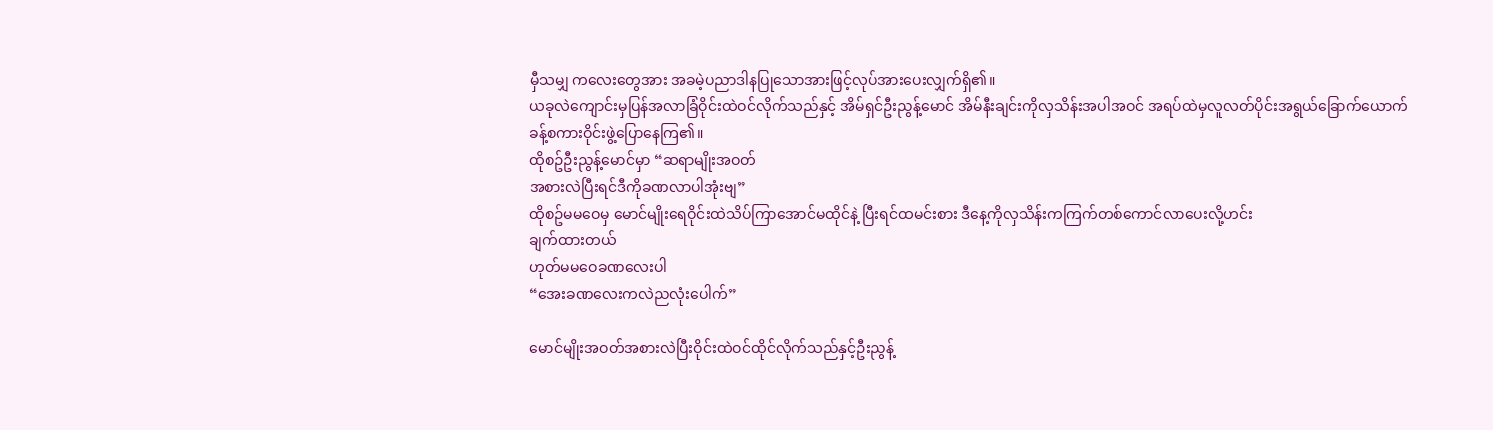မှီသမျှ ကလေးတွေအား အခမဲ့ပညာဒါနပြုသောအားဖြင့်လုပ်အားပေးလျှက်ရှိ၏။
ယခုလဲကျောင်းမှပြန်အလာခြံဝိုင်းထဲဝင်လိုက်သည်နှင့် အိမ်ရှင်ဦးညွန့်မောင် အိမ်နီးချင်းကိုလှသိန်းအပါအဝင် အရပ်ထဲမှလူလတ်ပိုင်းအရွယ်ခြောက်ယောက်ခန့်စကားဝိုင်းဖွဲ့ပြောနေကြ၏။
ထိုစဥ်ဦးညွန့်မောင်မှာ “ဆရာမျိုးအဝတ်
အစားလဲပြီးရင်ဒီကိုခဏလာပါအုံးဗျ”
ထိုစဥ်မမဝေမှ မောင်မျိုးရေဝိုင်းထဲသိပ်ကြာအောင်မထိုင်နဲ့ ပြီးရင်ထမင်းစား ဒီနေ့ကိုလှသိန်းကကြက်တစ်ကောင်လာပေးလို့ဟင်း
ချက်ထားတယ်
ဟုတ်မမဝေခဏလေးပါ
“အေးခဏလေးကလဲညလုံးပေါက်”

မောင်မျိုးအဝတ်အစားလဲပြီးဝိုင်းထဲဝင်ထိုင်လိုက်သည်နှင့်ဦးညွန့်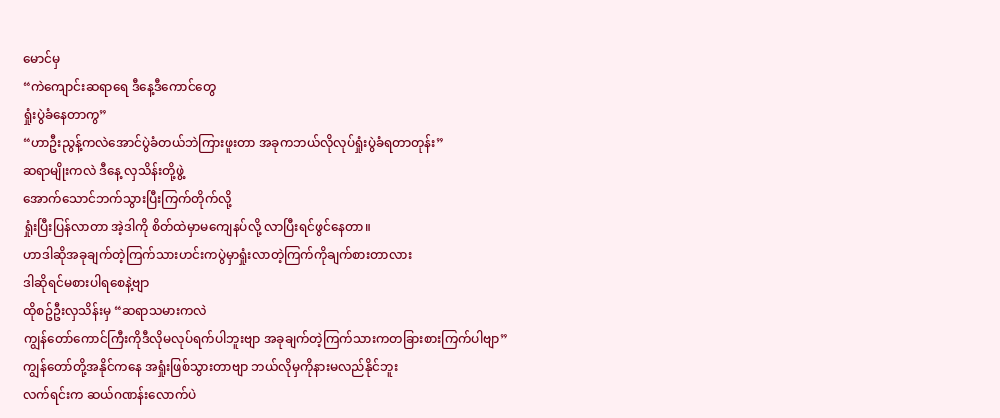မောင်မှ
“ကဲကျောင်းဆရာရေ ဒီနေ့ဒီကောင်တွေ
ရှုံးပွဲခံနေတာကွ”
“ဟာဦးညွန့်ကလဲအောင်ပွဲခံတယ်ဘဲကြားဖူးတာ အခုကဘယ်လိုလုပ်ရှုံးပွဲခံရတာတုန်း”
ဆရာမျိုးကလဲ ဒီနေ့ လှသိန်းတို့ဖွဲ့
အောက်သောင်ဘက်သွားပြီးကြက်တိုက်လို့
ရှုံးပြီးပြန်လာတာ အဲ့ဒါကို စိတ်ထဲမှာမကျေနပ်လို့ လာပြီးရင်ဖွင်နေတာ။
ဟာဒါဆိုအခုချက်တဲ့ကြက်သားဟင်းကပွဲမှာရှုံးလာတဲ့ကြက်ကိုချက်စားတာလား
ဒါဆိုရင်မစားပါရစေနဲ့ဗျာ
ထိုစဥ်ဦးလှသိန်းမှ “ဆရာသမားကလဲ
ကျွန်တော်ကောင်ကြီးကိုဒီလိုမလုပ်ရက်ပါဘူးဗျာ အခုချက်တဲ့ကြက်သားကတခြားစားကြက်ပါဗျာ”
ကျွန်တော်တို့အနိုင်ကနေ အရှုံးဖြစ်သွားတာဗျာ ဘယ်လိုမှကိုနားမလည်နိုင်ဘူး
လက်ရင်းက ဆယ်ဂဏန်းလောက်ပဲ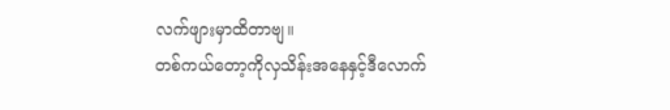လက်ဖျားမှာထိတာဗျ။
တစ်ကယ်တော့ကိုလှသိန်းအနေနှင့်ဒီလောက်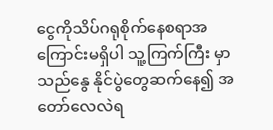ငွေကိုသိပ်ဂရုစိုက်နေစရာအကြောင်းမရှိပါ သူ့ကြက်ကြီး မှာသည်နွေ နိုင်ပွဲတွေဆက်နေ၍ အတော်လေလဲရ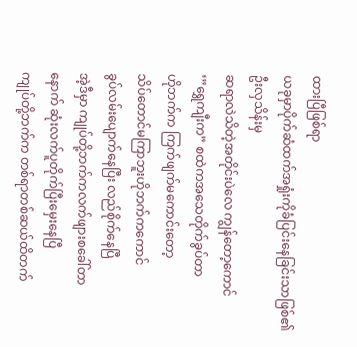ထားပြီဖြစ်ရာ
ယခုမှာပိုက်ဆံထက်အရှုံးကိုခံပြင်းနေခြင်းသာဖြစ်၏
ဦးလှသိန်းမှ
ဆရာလဲသိတဲ့အတိုင်းပဲလေ ကျွန်တော့ကောင်
‘”ရွှေကျီးက” စထဲကအသေတိုက်ခွပ်တာ
ဟိုဘက်က ကြက်ဖျက်မကောင်းတော့
သိပ်တောင်မကြာဘူးဟိုဘက်ကကောင်
ခွပ်လမ်းပျောက်နေပြီး လည်စိုက်နေပြီ
အဲ့ဒီမှာ ကျုပ်တို့ဘက်ကလက်ဖျားစခေါ်တာ
နောက် ဆုံးလက်ပူတိုက်ပြီးမှေးနေပြီ
ကျုပ်တို့ဘက်က တစ်ရာတစ်ဆယ်ထိတက်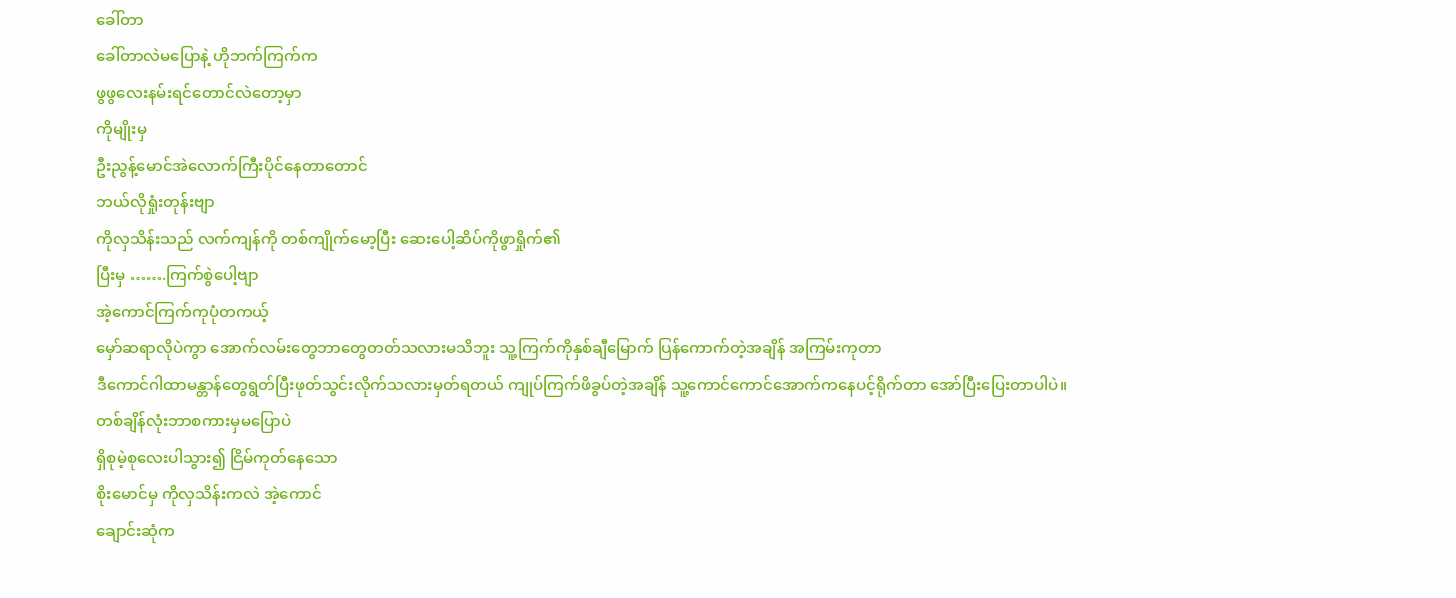ခေါ်တာ
ခေါ်တာလဲမပြောနဲ့ ဟိုဘက်ကြက်က
ဖွဖွလေးနမ်းရင်တောင်လဲတော့မှာ
ကိုမျိုးမှ
ဦးညွန့်မောင်အဲလောက်ကြီးပိုင်နေတာတောင်
ဘယ်လိုရှုံးတုန်းဗျာ
ကိုလှသိန်းသည် လက်ကျန်ကို တစ်ကျိုက်မော့ပြီး ဆေးပေါ့ဆိပ်ကိုဖွာရှိုက်၏
ပြီးမှ …….ကြက်စွဲပေါ့ဗျာ
အဲ့ကောင်ကြက်ကုပုံတကယ့်
မှော်ဆရာလိုပဲကွာ အောက်လမ်းတွေဘာတွေတတ်သလားမသိဘူး သူ့ကြက်ကိုနှစ်ချီမြောက် ပြန်ကောက်တဲ့အချိန် အကြမ်းကုတာ
ဒီကောင်ဂါထာမန္တာန်တွေရွတ်ပြီးဖုတ်သွင်းလိုက်သလားမှတ်ရတယ် ကျုပ်ကြက်ဖိခွပ်တဲ့အချိန် သူ့ကောင်ကောင်အောက်ကနေပင့်ရိုက်တာ အော်ပြီးပြေးတာပါပဲ။
တစ်ချိန်လုံးဘာစကားမှမပြောပဲ
ရှိစုမဲ့စုလေးပါသွား၍ ငြိမ်ကုတ်နေသော
စိုးမောင်မှ ကိုလှသိန်းကလဲ အဲ့ကောင်
ချောင်းဆုံက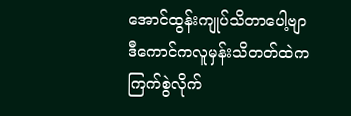အောင်ထွန်းကျုပ်သိတာပေါ့ဗျာ
ဒီကောင်ကလူမှန်းသိတတ်ထဲက ကြက်စွဲလိုက်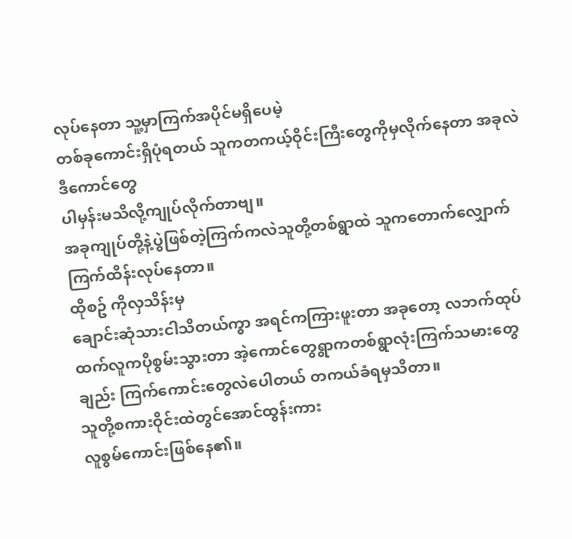လုပ်နေတာ သူ့မှာကြက်အပိုင်မရှိပေမဲ့
တစ်ခုကောင်းရှိပုံရတယ် သူကတကယ့်ဝိုင်းကြီးတွေကိုမှလိုက်နေတာ အခုလဲဒီကောင်တွေ
ပါမှန်းမသိလို့ကျုပ်လိုက်တာဗျ။
အခုကျုပ်တို့နဲ့ပွဲဖြစ်တဲ့ကြက်ကလဲသူတို့တစ်ရွာထဲ သူကတောက်လျှောက်ကြက်ထိန်းလုပ်နေတာ။
ထိုစဥ် ကိုလှသိန်းမှ
ချောင်းဆုံသားငါသိတယ်ကွာ အရင်ကကြားဖူးတာ အခုတော့ လဘက်ထုပ်ထက်လူကပိုစွမ်းသွားတာ အဲ့ကောင်တွေရွာကတစ်ရွာလုံးကြက်သမားတွေချည်း ကြက်ကောင်းတွေလဲပေါတယ် တကယ်ခံရမှသိတာ။
သူတို့စကားဝိုင်းထဲတွင်အောင်ထွန်းကား
လူစွမ်ကောင်းဖြစ်နေ၏။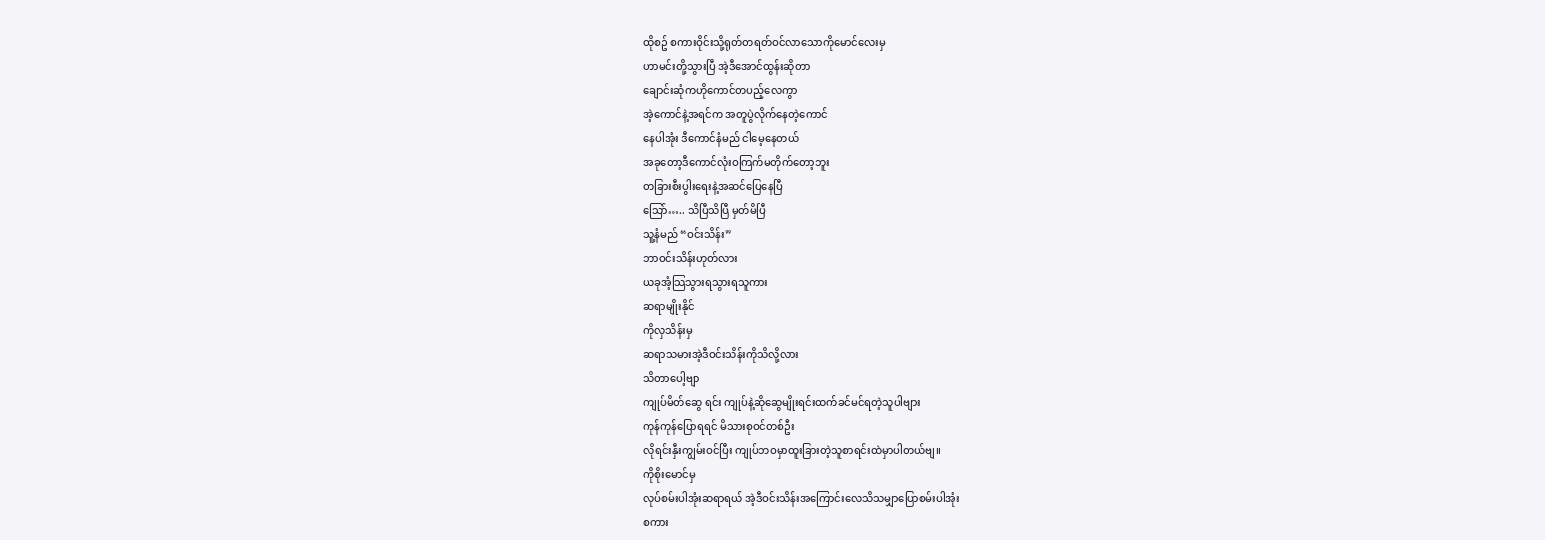ထိုစဥ် စကားဝိုင်းသို့ရုတ်တရတ်ဝင်လာသောကိုမောင်လေးမှ
ဟာမင်းတို့သွားပြီ အဲ့ဒီအောင်ထွန်းဆိုတာ
ချောင်းဆုံကဟိုကောင်တပည့်လေကွာ
အဲ့ကောင်နဲ့အရင်က အတူပွဲလိုက်နေတဲ့ကောင်
နေပါအုံး ဒီကောင်နံမည် ငါမေ့နေတယ်
အခုတော့ဒီကောင်လုံးဝကြက်မတိုက်တော့ဘူး
တခြားစီးပွါးရေးနဲ့အဆင်ပြေနေပြီ
သြော်….. သိပြီသိပြီ မှတ်မိပြီ
သူ့နံမည် “ဝင်းသိန်း”
ဘာဝင်းသိန်းဟုတ်လား
ယခုအံ့သြသွားရသွားရသူကား
ဆရာမျိုးနိုင်
ကိုလှသိန်းမှ
ဆရာသမားအဲ့ဒီဝင်းသိန်းကိုသိလို့လား
သိတာပေါ့ဗျာ
ကျုပ်မိတ်ဆွေ ရင်း ကျုပ်နဲ့ဆိုဆွေမျိုးရင်းထက်ခင်မင်ရတဲ့သူပါဗျား
ကုန်ကုန်ပြောရရင် မိသားစုဝင်တစ်ဦး
လိုရင်းနှီးကျွမ်းဝင်ပြီး ကျုပ်ဘဝမှာထူးခြားတဲ့သူစာရင်းထဲမှာပါတယ်ဗျ။
ကိုစိုးမောင်မှ
လုပ်စမ်းပါအုံးဆရာရယ် အဲ့ဒီဝင်းသိန်းအကြောင်းလေသိသမျှာပြောစမ်းပါအုံး
စကား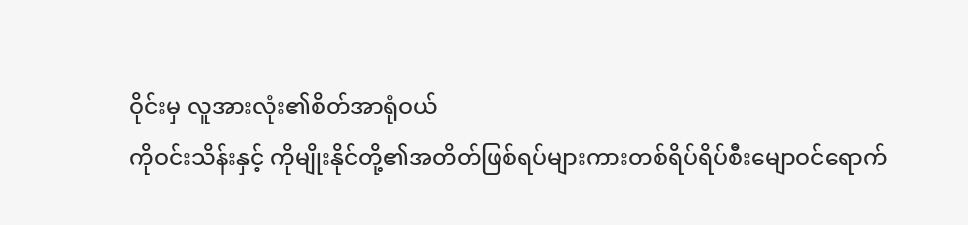ဝိုင်းမှ လူအားလုံး၏စိတ်အာရုံဝယ်
ကိုဝင်းသိန်းနှင့် ကိုမျိုးနိုင်တို့၏အတိတ်ဖြစ်ရပ်များကားတစ်ရိပ်ရိပ်စီးမျောဝင်ရောက်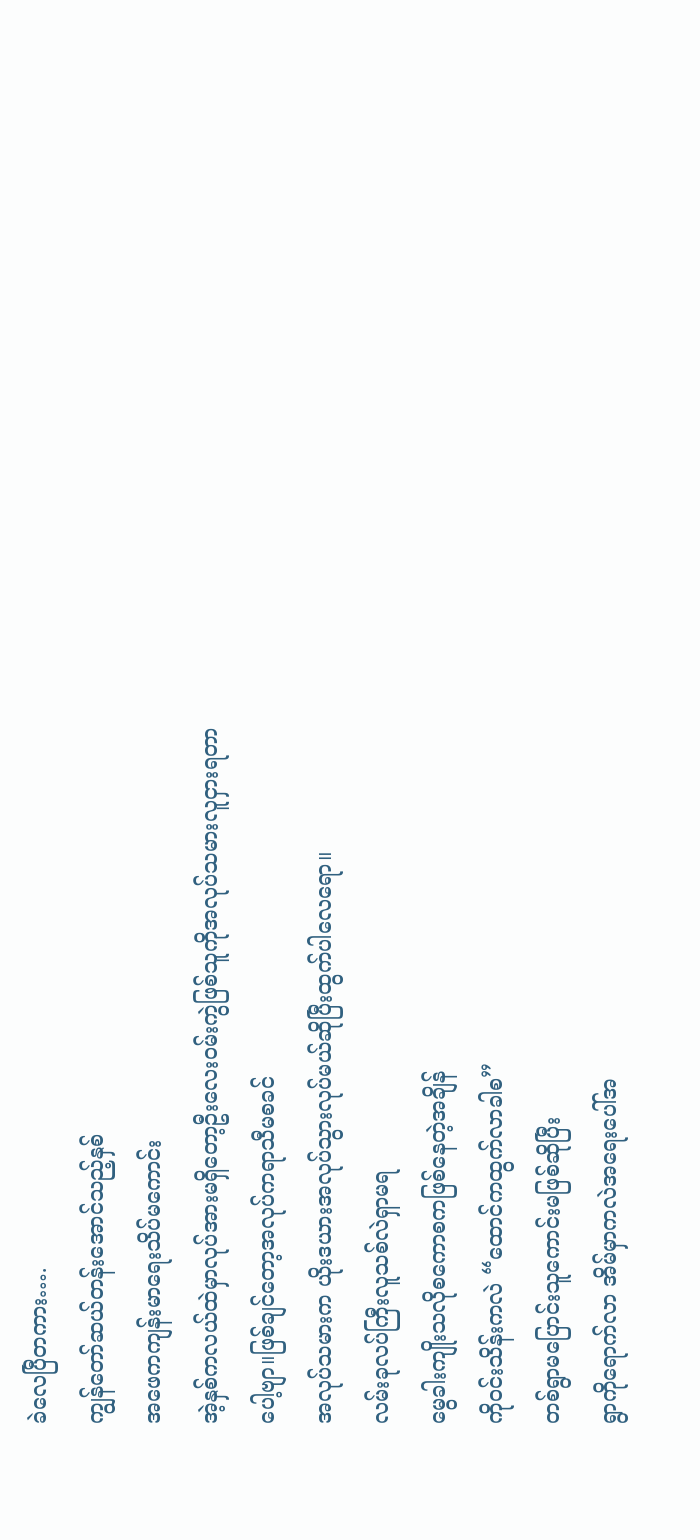ခဲလေပြီတကား….
ကျွန်တော်ဆယ်တန်းအောင်သည့်နှစ်
အဖေကကျန်းမာရေးသိပ်မကောင်း
အဲ့နှစ်ကလယ်ထဲမှာလုပ်အားမရှိတော့ဦးလေးဝမ်းကွဲဖြစ်သူကိုအလုပ်သမားလူငှားရတာပေါ့ဗျာ။ဖြစ်ချင်တော့အလုပ်ကရာသီမစခင်
အလုပ်သမားက ယိုးဒယားအလုပ်သွားလုပ်မယ်ဆိုပြီးထွက်ပါလေရော။
လမ်းခုလပ်ကြီးလူသစ်လဲရှာမရ
မွေခါးကျိုးသလိုစကောစကဖြစ်နေတဲ့အချိန်
ကိုဝင်းသိန်းကလဲ “ထောင်ကထွက်လာခါစ”
တစ်ရွာမပြောင်းသူကောင်းမဖြစ်ဆိုပြီး
ရွာကိုရောက်လာ အိမ်မှာကလဲအရေးပေါ်အ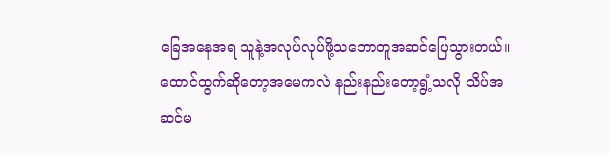ခြေအနေအရ သူနဲ့အလုပ်လုပ်ဖို့သဘောတူအဆင်ပြေသွားတယ်။
ထောင်ထွက်ဆိုတော့အမေကလဲ နည်းနည်းတော့ရွံ့သလို သိပ်အဆင်မ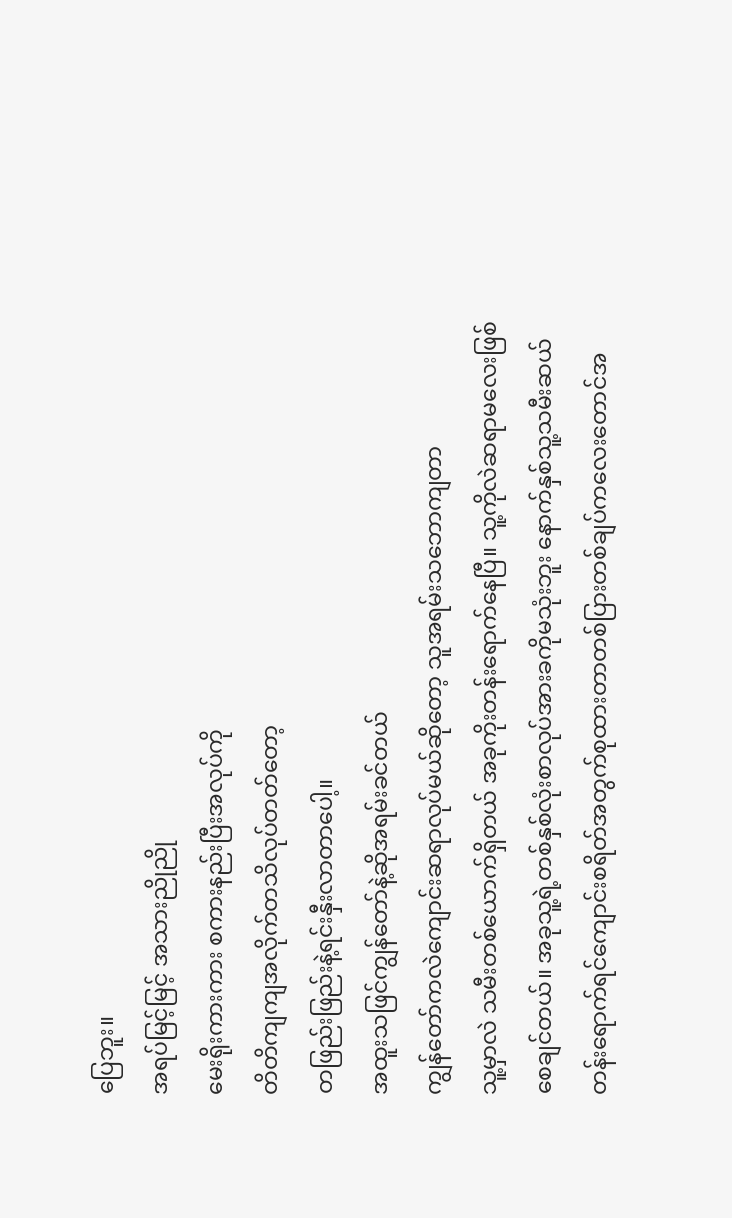ပြေဘူး။
အရပ်မြင့်မြင့် အသားညိုညို
မေးရိုးကားကား စကားနည်းပြီးအလုပ်ကို
တိတိကျကျအလိုက်တသိလုပ်တတ်တော့
တဖြည်းဖြည်းနဲ့ရင်းနှီးလာတာပေါ့။
အထူးသဖြင်ကျွန်တော်နဲ့ဆိုအရမ်းခင်တယ်
ကျွန်တော်ကလဲကျောင်းဆရာလုပ်မယ်ဆိုတော့ သူအရမ်းသဘောကျတာ
သူ့မှာလဲ သမီးတစ်ယောက်ရှိတယ် အခုကိုးတန်းရောက်နေပြီ။ သူ့ကိုလဲဆရာမလေးဖြစ်စေချင်တယ်။ အခုသူ့ရဲ့တစ်နှစ်လုံးစာလုပ်အားခကိုမသုံးဘူး နောက်နှစ်သူ့သမီးဆယ်တန်းရောက်ရင်ကျောင်းစရိတ်အတွက်စုထားတာတစ်ပြားတစ်ချပ်ကလေးတောင်အ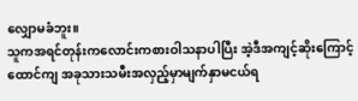လျှောမခံဘူး။
သူကအရင်တုန်းကလောင်းကစားဝါသနာပါပြီး အဲ့ဒီအကျင့်ဆိုးကြောင့်ထောင်ကျ အခုသားသမီးအလှည့်မှာမျက်နှာမငယ်ရ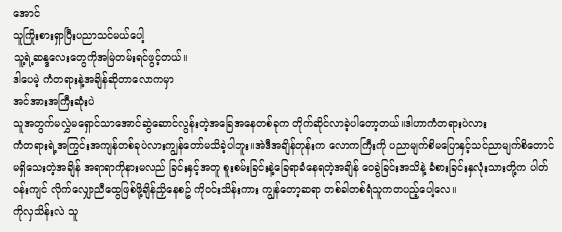အောင်
သူကြိုးစားရှာပြီးပညာသင်မယ်ပေါ့
သူ့ရဲ့ဆန္ဒလေးတွေကိုအမြဲတမ်းရင်ဖွင့်တယ်။
ဒါပေမဲ့ ကံတရားနဲ့အချိန်ဆိုတာလောကမှာ
အင်အားအကြီးဆုံးပဲ
သူအတွက်မလွှဲမရှောင်သာအောင်ဆွဲဆောင်လွန်းတဲ့အခြေအနေတစ်ခုက တိုက်ဆိုင်လာခဲ့ပါတော့တယ်။ဒါဟာကံတရားပဲလား
ကံတရားရဲ့အကြွင်းအကျန်တစ်ခုပဲလားကျွန်တော်မသိခဲ့ပါဘူး။အဲဒီအချိန်တုန်းက လောကကြီးကို ပညာမျက်စိမပြောနှင့်သင်ညာမျက်စိတောင်မရှိသေးတဲ့အချိန် အရာရာကိုနားမလည် ခြင်းနှင့်အတူ စူးစမ်းခြင်းနဲ့ခြေရာခံနေရတဲ့အချိန် ဝေခွဲခြင်းအသိနဲ့ ခံစားခြင်းနှလုံးသားတို့က ပါတ်ဝန်းကျင် လိုက်လျှောညီထွေဖြစ်ဖို့ချိန်ညှိနေစဥ် ကိုဝင်းသိန်းကား ကျွန်တော့ဆရာ တစ်ခါတစ်ရံသူကတပည့်ပေါ့လေ။
ကိုလှသိန်းလဲ သူ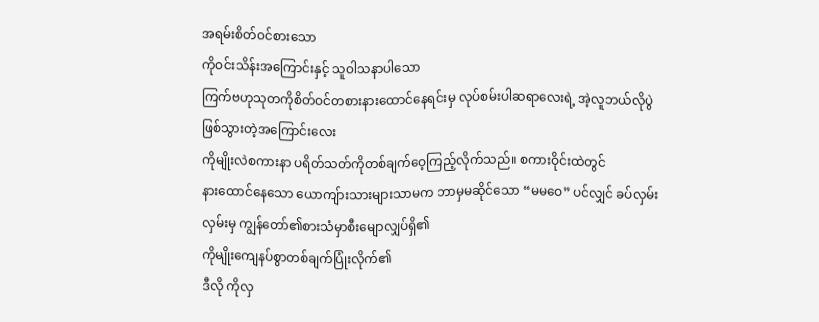အရမ်းစိတ်ဝင်စားသော
ကိုဝင်းသိန်းအကြောင်းနှင့် သူဝါသနာပါသော
ကြက်ဗဟုသုတကိုစိတ်ဝင်တစားနားထောင်နေရင်းမှ လုပ်စမ်းပါဆရာလေးရဲ့ အဲ့လူဘယ်လိုပွဲဖြစ်သွားတဲ့အကြောင်းလေး
ကိုမျိုးလဲစကားနာ ပရိတ်သတ်ကိုတစ်ချက်ဝေ့ကြည့်လိုက်သည်။ စကားဝိုင်းထဲတွင်
နားထောင်နေသော ယောကျ်ားသားများသာမက ဘာမှမဆိုင်သော “မမဝေ” ပင်လျှင် ခပ်လှမ်းလှမ်းမှ ကျွန်တော်၏စားသံမှာစီးမျောလျှပ်ရှိ၏
ကိုမျိုးကျေနပ်စွာတစ်ချက်ပြုံးလိုက်၏
ဒီလို ကိုလှ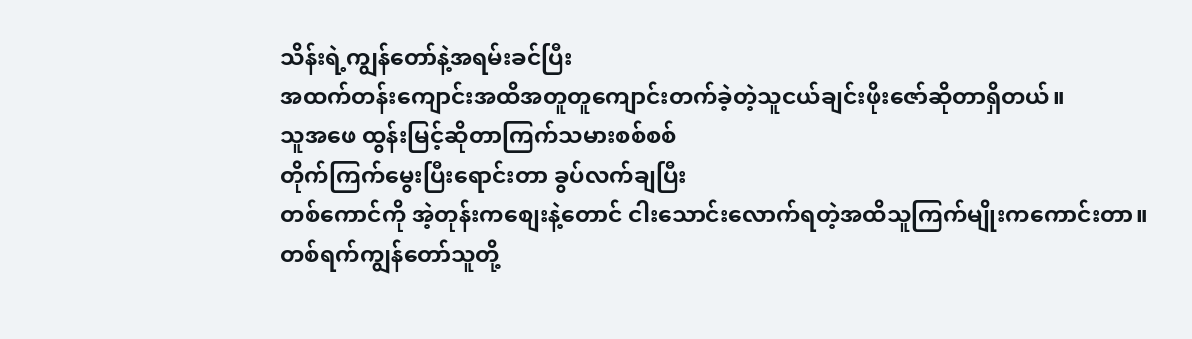သိန်းရဲ့ကျွန်တော်နဲ့အရမ်းခင်ပြီး
အထက်တန်းကျောင်းအထိအတူတူကျောင်းတက်ခဲ့တဲ့သူငယ်ချင်းဖိုးဇော်ဆိုတာရှိတယ်။
သူအဖေ ထွန်းမြင့်ဆိုတာကြက်သမားစစ်စစ်
တိုက်ကြက်မွေးပြီးရောင်းတာ ခွပ်လက်ချပြီး
တစ်ကောင်ကို အဲ့တုန်းကစျေးနဲ့တောင် ငါးသောင်းလောက်ရတဲ့အထိသူကြက်မျိုးကကောင်းတာ။
တစ်ရက်ကျွန်တော်သူတို့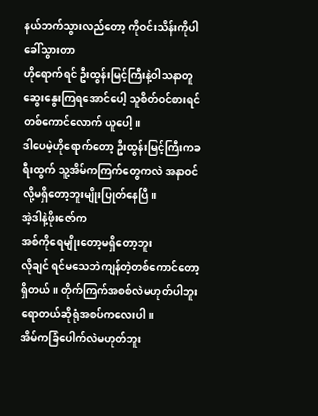နယ်ဘက်သွားလည်တော့ ကိုဝင်းသိန်းကိုပါခေါ်သွားတာ
ဟိုရောက်ရင် ဦးထွန်းမြင့်ကြီးနဲ့ဝါသနာတူဆွေးနွေးကြရအောင်ပေါ့ သူစိတ်ဝင်စားရင်
တစ်ကောင်လောက် ယူပေါ့။
ဒါပေမဲ့ဟိုရောက်တော့ ဦးထွန်းမြင့်ကြီးကခရီးထွက် သူ့အိမ်ကကြက်တွေကလဲ အနာဝင်လို့မရှိတော့ဘူးမျိုးပြုတ်နေပြီ။
အဲ့ဒါနဲ့ဖိုးဇော်က
အစ်ကိုရေမျိုးတော့မရှိတော့ဘူး
လိုချင် ရင်မသေဘဲကျန်တဲ့တစ်ကောင်တော့ရှိတယ် ။ တိုက်ကြက်အစစ်လဲမဟုတ်ပါဘူး
ရောတယ်ဆိုရုံအစပ်ကလေးပါ။
အိမ်ကခြံပေါက်လဲမဟုတ်ဘူး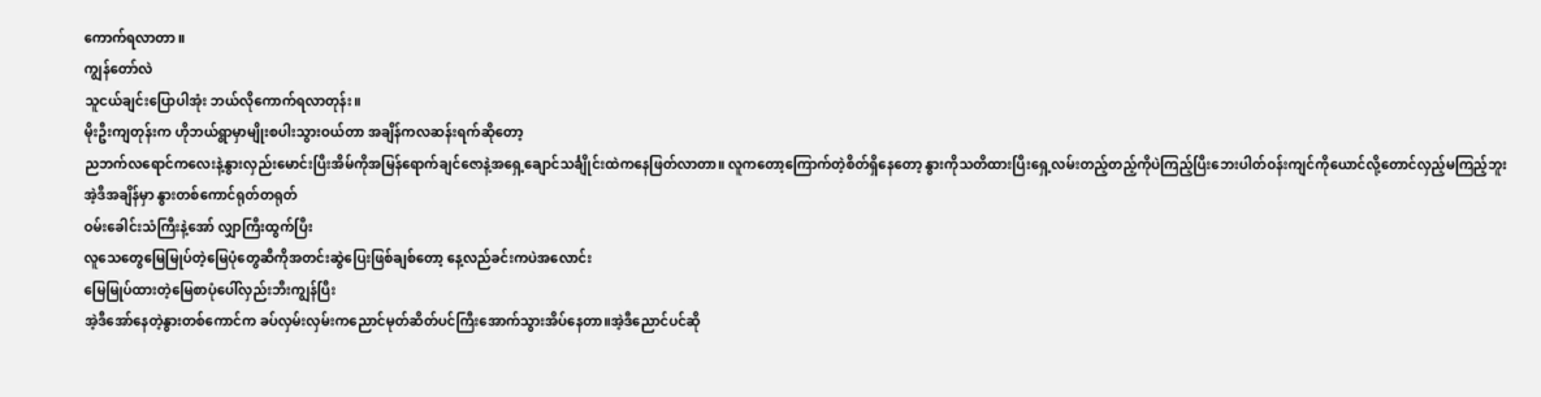ကောက်ရလာတာ ။
ကျွန်တော်လဲ
သူငယ်ချင်းပြောပါအုံး ဘယ်လိုကောက်ရလာတုန်း။
မိုးဦးကျတုန်းက ဟိုဘယ်ရွာမှာမျိုးစပါးသွားဝယ်တာ အချိန်ကလဆန်းရက်ဆိုတော့
ညဘက်လရောင်ကလေးနဲ့နွားလှည်းမောင်းပြီးအိမ်ကိုအမြန်ရောက်ချင်ဇောနဲ့အရှေ့ချောင်သင်္ချိုင်းထဲကနေဖြတ်လာတာ။ လူကတော့ကြောက်တဲ့စိတ်ရှိနေတော့ နွားကိုသတိထားပြီးရှေ့လမ်းတည့်တည့်ကိုပဲကြည့်ပြီးဘေးပါတ်ဝန်းကျင်ကိုယောင်လို့တောင်လှည့်မကြည့်ဘူး
အဲ့ဒီအချိန်မှာ နွားတစ်ကောင်ရုတ်တရုတ်
ဝမ်းခေါင်းသံကြီးနဲ့အော် လျှာကြီးထွက်ပြီး
လူသေတွေမြေမြုပ်တဲ့မြေပုံတွေဆီကိုအတင်းဆွဲပြေးဖြစ်ချစ်တော့ နေ့လည်ခင်းကပဲအလောင်း
မြေမြုပ်ထားတဲ့မြေစာပုံပေါ်လှည်းဘီးကျွန်ပြီး
အဲ့ဒီအော်နေတဲ့နွားတစ်ကောင်က ခပ်လှမ်းလှမ်းကညောင်မုတ်ဆိတ်ပင်ကြီးအောက်သွားအိပ်နေတာ။အဲ့ဒီညောင်ပင်ဆို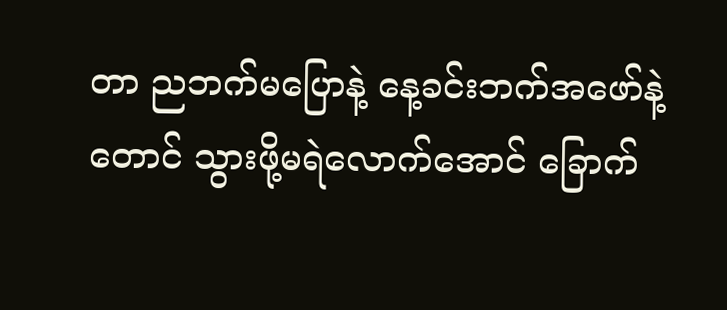တာ ညဘက်မပြောနဲ့ နေ့ခင်းဘက်အဖော်နဲ့တောင် သွားဖို့မရဲလောက်အောင် ခြောက်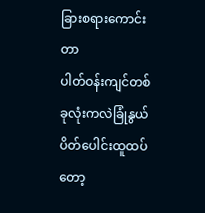ခြားစရားကောင်းတာ
ပါတ်ဝန်းကျင်တစ်ခုလုံးကလဲခြုံနွယ်ပိတ်ပေါင်းထူထပ်တော့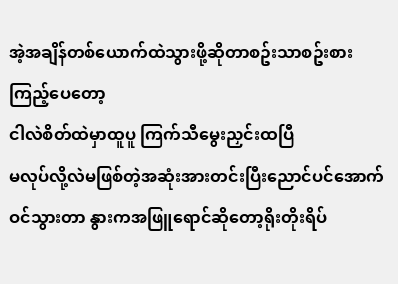အဲ့အချိန်တစ်ယောက်ထဲသွားဖို့ဆိုတာစဥ်းသာစဥ်းစားကြည့်ပေတော့
ငါလဲစိတ်ထဲမှာထူပူ ကြက်သီမွေးညှင်းထပြီ
မလုပ်လို့လဲမဖြစ်တဲ့အဆုံးအားတင်းပြီးညောင်ပင်အောက်ဝင်သွားတာ နွားကအဖြူရောင်ဆိုတော့ရိုးတိုးရိပ်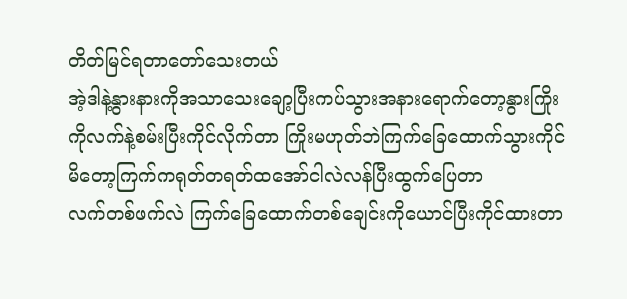တိတ်မြင်ရတာတော်သေးတယ်
အဲ့ဒါနဲ့နွားနားကိုအသာသေးချော့ပြီးကပ်သွားအနားရောက်တော့နွားကြိုးကိုလက်နဲ့စမ်းပြီးကိုင်လိုက်တာ ကြိုးမဟုတ်ဘဲကြက်ခြေထောက်သွားကိုင်မိတော့ကြက်ကရုတ်တရတ်ထအော်ငါလဲလန်ပြီးထွက်ပြေတာ
လက်တစ်ဖက်လဲ ကြက်ခြေထောက်တစ်ချေင်းကိုယောင်ပြီးကိုင်ထားတာ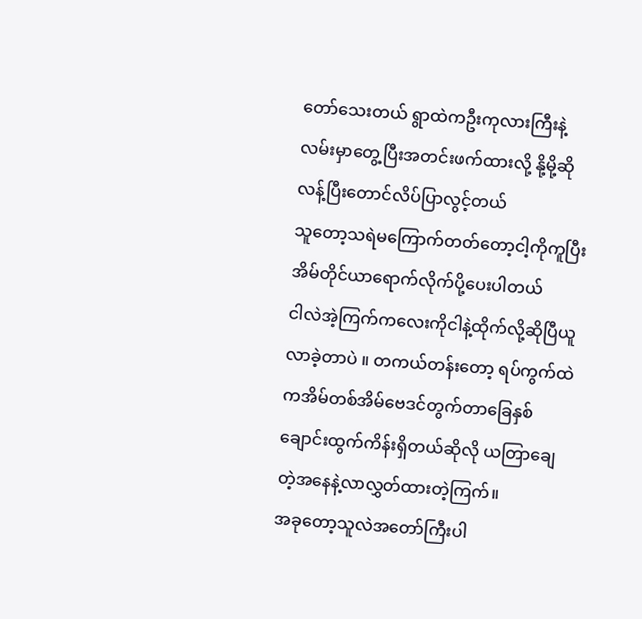တော်သေးတယ် ရွာထဲကဦးကုလားကြီးနဲ့လမ်းမှာတွေ့ပြီးအတင်းဖက်ထားလို့ နို့မို့ဆိုလန့်ပြီးတောင်လိပ်ပြာလွင့်တယ်
သူတော့သရဲမကြောက်တတ်တော့ငါ့ကိုကူပြီး အိမ်တိုင်ယာရောက်လိုက်ပို့ပေးပါတယ်
ငါလဲအဲ့ကြက်ကလေးကိုငါနဲ့ထိုက်လို့ဆိုပြီယူလာခဲ့တာပဲ ။ တကယ်တန်းတော့ ရပ်ကွက်ထဲကအိမ်တစ်အိမ်ဗေဒင်တွက်တာခြေနှစ်ချောင်းထွက်ကိန်းရှိတယ်ဆိုလို ယတြာချေတဲ့အနေနဲ့လာလွှတ်ထားတဲ့ကြက်။
အခုတော့သူလဲအတော်ကြီးပါ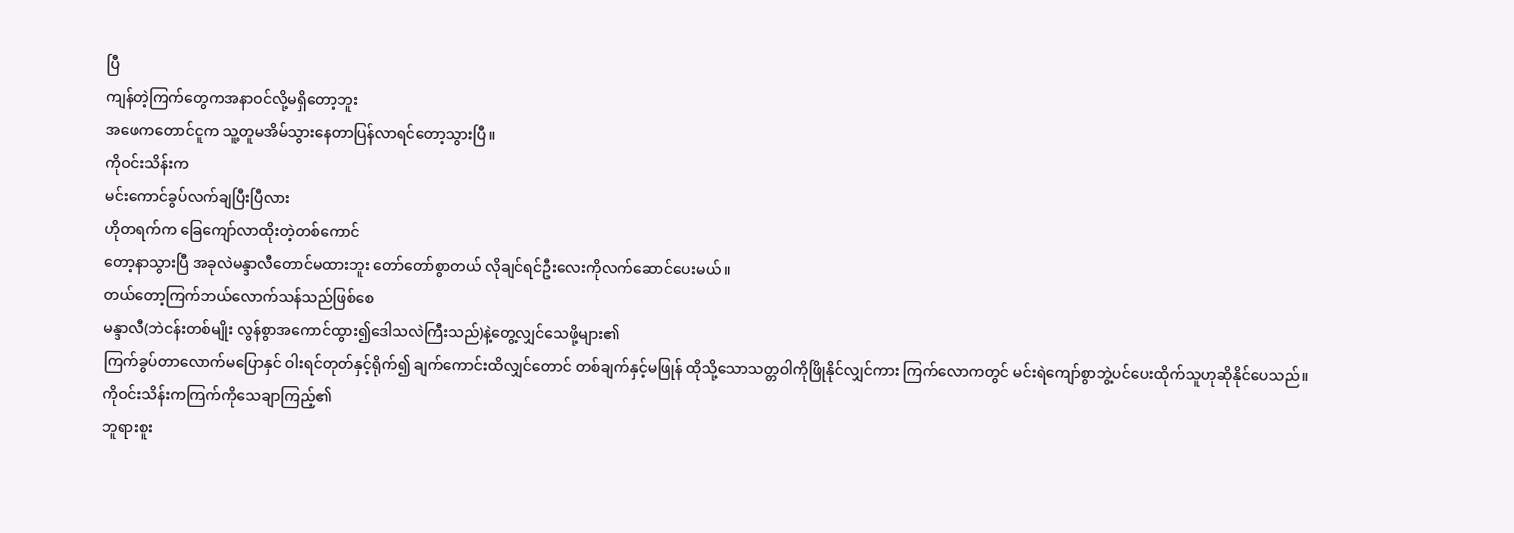ပြီ
ကျန်တဲ့ကြက်တွေကအနာဝင်လို့မရှိတော့ဘူး
အဖေကတောင်ငူက သူ့တူမအိမ်သွားနေတာပြန်လာရင်တော့သွားပြီ။
ကိုဝင်းသိန်းက
မင်းကောင်ခွပ်လက်ချပြီးပြီလား
ဟိုတရက်က ခြေကျော်လာထိုးတဲ့တစ်ကောင်
တော့နာသွားပြီ အခုလဲမန္ဒာလီတောင်မထားဘူး တော်တော်စွာတယ် လိုချင်ရင်ဦးလေးကိုလက်ဆောင်ပေးမယ်။
တယ်တော့ကြက်ဘယ်လောက်သန်သည်ဖြစ်စေ
မန္ဒာလီ(ဘဲငန်းတစ်မျိုး လွန်စွာအကောင်ထွား၍ဒေါသလဲကြီးသည်)နဲ့တွေ့လျှင်သေဖို့များ၏
ကြက်ခွပ်တာလောက်မပြောနှင် ဝါးရင်တုတ်နှင့်ရိုက်၍ ချက်ကောင်းထိလျှင်တောင် တစ်ချက်နှင့်မဖြုန် ထိုသို့သောသတ္တဝါကိုဖြိုနိုင်လျှင်ကား ကြက်လောကတွင် မင်းရဲကျော်စွာဘွဲ့ပင်ပေးထိုက်သူဟုဆိုနိုင်ပေသည်။
ကိုဝင်းသိန်းကကြက်ကိုသေချာကြည့်၏
ဘူရားစူး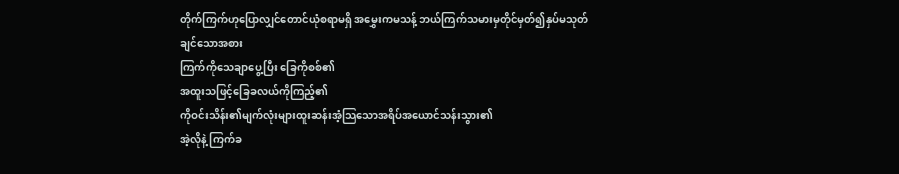တိုက်ကြက်ဟုပြောလျှင်တောင်ယုံစရာမရှိ အမွှေးကမသန့် ဘယ်ကြက်သမားမှတိုင်မှတ်၍နှပ်မသုတ်ချင်သောအစား
ကြက်ကိုသေချာပွေ့ပြီး ခြေကိုစစ်၏
အထူးသဖြင့်ခြေခလယ်ကိုကြည့်၏
ကိုဝင်းသိန်း၏မျက်လုံးများထူးဆန်းအံ့သြသောအရိပ်အယောင်သန်းသွား၏
အဲ့လိုနဲ့ ကြက်ခ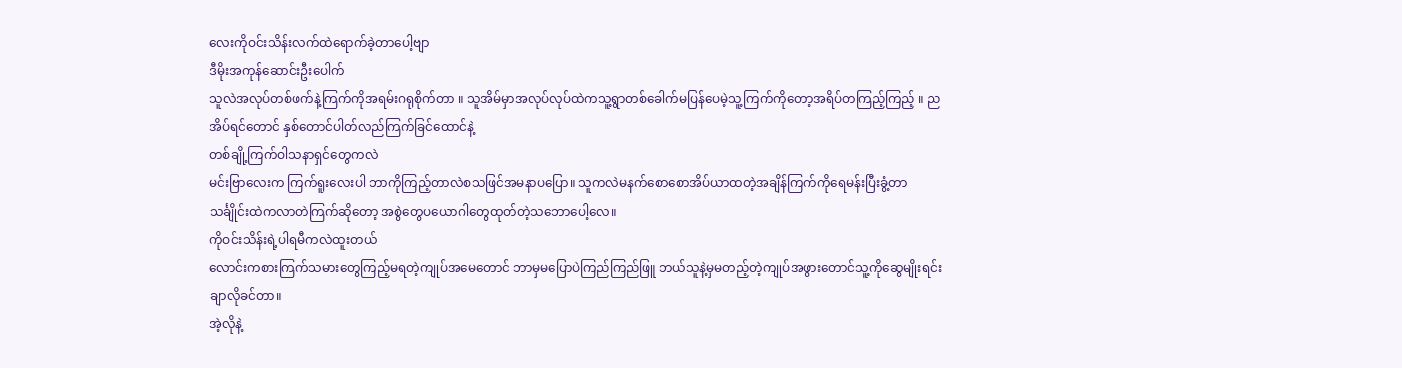လေးကိုဝင်းသိန်းလက်ထဲရောက်ခဲ့တာပေါ့ဗျာ
ဒီမိုးအကုန်ဆောင်းဦးပေါက်
သူလဲအလုပ်တစ်ဖက်နဲ့ကြက်ကိုအရမ်းဂရုစိုက်တာ ။ သူအိမ်မှာအလုပ်လုပ်ထဲကသူ့ရွာတစ်ခေါက်မပြန်ပေမဲ့သူ့ကြက်ကိုတော့အရိပ်တကြည့်ကြည့် ။ ညအိပ်ရင်တောင် နှစ်တောင်ပါတ်လည်ကြက်ခြင်ထောင်နဲ့
တစ်ချို့ကြက်ဝါသနာရှင်တွေကလဲ
မင်းဗြာလေးက ကြက်ရူးလေးပါ ဘာကိုကြည့်တာလဲစသဖြင်အမနာပပြော။ သူကလဲမနက်စောစောအိပ်ယာထတဲ့အချိန်ကြက်ကိုရေမန်းပြီးခွံ့တာ သင်္ချိုင်းထဲကလာတဲကြက်ဆိုတော့ အစွဲတွေပယောဂါတွေထုတ်တဲ့သဘောပေါ့လေ။
ကိုဝင်းသိန်းရဲ့ပါရမီကလဲထူးတယ်
လောင်းကစားကြက်သမားတွေကြည့်မရတဲ့ကျုပ်အမေတောင် ဘာမှမပြောပဲကြည်ကြည်ဖြူ ဘယ်သူနဲ့မှမတည့်တဲ့ကျုပ်အဖွားတောင်သူ့ကိုဆွေမျိုးရင်းချာလိုခင်တာ။
အဲ့လိုနဲ့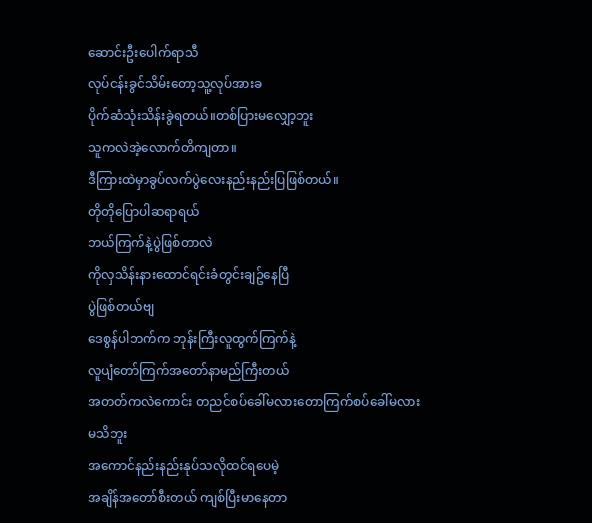ဆောင်းဦးပေါက်ရာသီ
လုပ်ငန်းခွင်သိမ်းတော့သူ့လုပ်အားခ
ပိုက်ဆံသုံးသိန်းခွဲရတယ်။တစ်ပြားမလျှော့ဘူး
သူကလဲအဲ့လောက်တိကျတာ။
ဒီကြားထဲမှာခွပ်လက်ပွဲလေးနည်းနည်းပြဖြစ်တယ်။
တိုတိုပြောပါဆရာရယ်
ဘယ်ကြက်နဲ့ပွဲဖြစ်တာလဲ
ကိုလှသိန်းနားထောင်ရင်းခံတွင်းချဥ်နေပြီ
ပွဲဖြစ်တယ်ဗျ
ဒေစွန်ပါဘက်က ဘုန်းကြီးလူထွက်ကြက်နဲ့
လူပျံတော်ကြက်အတော်နာမည်ကြီးတယ်
အတတ်ကလဲကောင်း တညင်စပ်ခေါ်မလားတောကြက်စပ်ခေါ်မလားမသိဘူး
အကောင်နည်းနည်းနုပ်သလိုထင်ရပေမဲ့
အချိန်အတော်စီးတယ် ကျစ်ပြီးမာနေတာ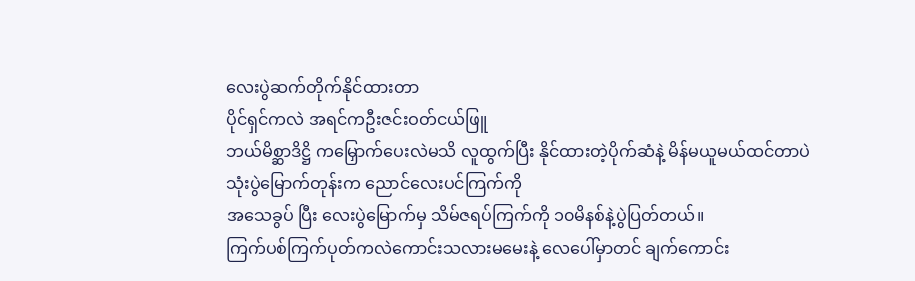လေးပွဲဆက်တိုက်နိုင်ထားတာ
ပိုင်ရှင်ကလဲ အရင်ကဦးဇင်းဝတ်ငယ်ဖြူ
ဘယ်မိစ္ဆာဒိဋ္ဌိ ကမြှောက်ပေးလဲမသိ လူထွက်ပြီး နိုင်ထားတဲ့ပိုက်ဆံနဲ့ မိန်မယူမယ်ထင်တာပဲ
သုံးပွဲမြောက်တုန်းက ညောင်လေးပင်ကြက်ကို
အသေခွပ် ပြီး လေးပွဲမြောက်မှ သိမ်ဇရပ်ကြက်ကို ၁၀မိနစ်နဲ့ပွဲပြတ်တယ်။
ကြက်ပစ်ကြက်ပုတ်ကလဲကောင်းသလားမမေးနဲ့ လေပေါ်မှာတင် ချက်ကောင်း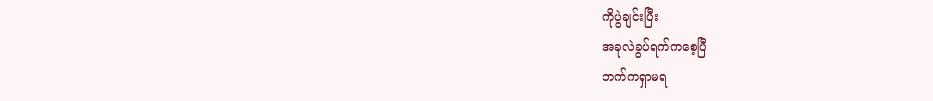ကိုပွဲချင်းပြီး
အခုလဲခွပ်ရက်ကစေ့ပြီ
ဘက်ကရှာမရ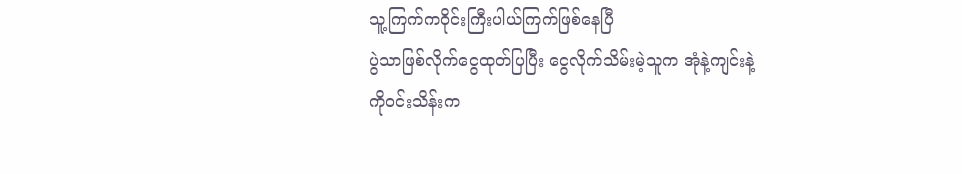သူ့ကြက်ကဝိုင်းကြီးပါယ်ကြက်ဖြစ်နေပြီ
ပွဲသာဖြစ်လိုက်ငွေထုတ်ပြပြီး ငွေလိုက်သိမ်းမဲ့သူက အုံနဲ့ကျင်းနဲ့
ကိုဝင်းသိန်းက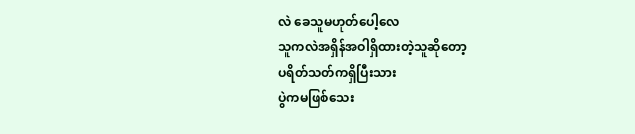လဲ ခေသူမဟုတ်ပေါ့လေ
သူကလဲအရှိန်အဝါရှိထားတဲ့သူဆိုတော့
ပရိတ်သတ်ကရှိပြီးသား
ပွဲကမဖြစ်သေး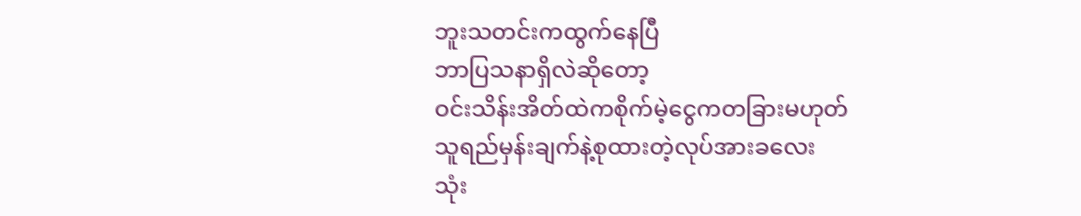ဘူးသတင်းကထွက်နေပြီ
ဘာပြသနာရှိလဲဆိုတော့
ဝင်းသိန်းအိတ်ထဲကစိုက်မဲ့ငွေကတခြားမဟုတ်
သူရည်မှန်းချက်နဲ့စုထားတဲ့လုပ်အားခလေး
သုံး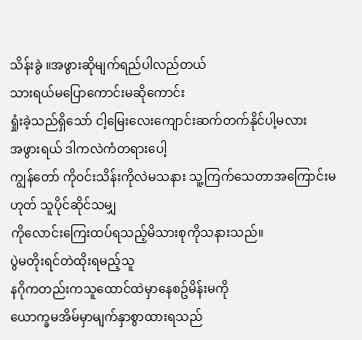သိန်းခွဲ ။အဖွားဆိုမျက်ရည်ပါလည်တယ်
သားရယ်မပြောကောင်းမဆိုကောင်း
ရှုံးခဲ့သည်ရှိသော် ငါ့မြေးလေးကျောင်းဆက်တက်နိုင်ပါ့မလား
အဖွားရယ် ဒါကလဲကံတရားပေါ့
ကျွန်တော် ကိုဝင်းသိန်းကိုလဲမသနား သူ့ကြက်သေတာအကြောင်းမဟုတ် သူပိုင်ဆိုင်သမျှ
ကိုလောင်းကြေးထပ်ရသည့်မိသားစုကိုသနားသည်။
ပွဲမတိုးရင်တဲထိုးရမည့်သူ
နဂိုကတည်းကသူထောင်ထဲမှာနေစဥ်မိန်းမကို
ယောက္ခမအိမ်မှာမျက်နှာစွာထားရသည်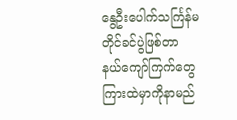နွေဦးပေါက်သင်္ကြန်မတိုင်ခင်ပွဲဖြစ်တာ
နယ်ကျော်ကြက်တွေ ကြားထဲမှာကိုနာမည်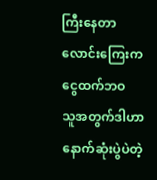ကြီးနေတာ လောင်းကြေးက ငွေထက်ဘဝ
သူအတွက်ဒါဟာနောက်ဆုံးပွဲပဲတဲ့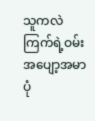သူကလဲကြက်ရဲ့ဝမ်းအပျော့အမာ
ပုံ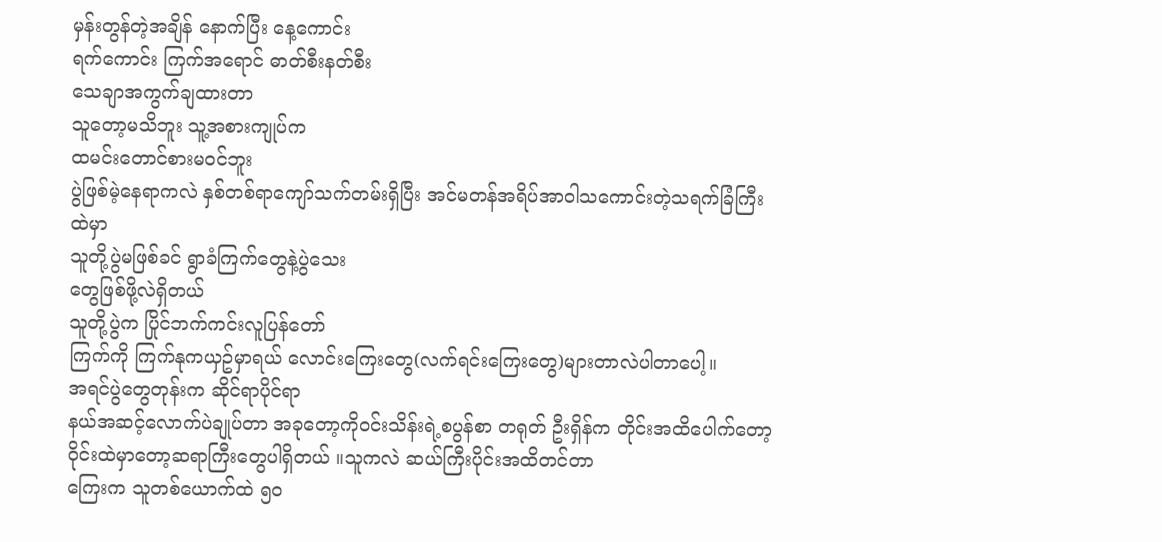မှန်းတွန်တဲ့အချိန် နောက်ပြီး နေ့ကောင်း
ရက်ကောင်း ကြက်အရောင် ဓာတ်စီးနတ်စီး
သေချာအကွက်ချထားတာ
သူတော့မသိဘူး သူ့အစားကျုပ်က
ထမင်းတောင်စားမဝင်ဘူး
ပွဲဖြစ်မဲ့နေရာကလဲ နှစ်တစ်ရာကျော်သက်တမ်းရှိပြီး အင်မတန်အရိပ်အာဝါသကောင်းတဲ့သရက်ခြံကြီးထဲမှာ
သူတို့ပွဲမဖြစ်ခင် ရွာခံကြက်တွေနဲ့ပွဲသေး
တွေဖြစ်ဖို့လဲရှိတယ်
သူတို့ပွဲက ပြိုင်ဘက်ကင်းလူပြန်တော်
ကြက်ကို ကြက်နုကယှဥ်မှာရယ် လောင်းကြေးတွေ(လက်ရင်းကြေးတွေ)များတာလဲပါတာပေါ့။
အရင်ပွဲတွေတုန်းက ဆိုင်ရာပိုင်ရာ
နယ်အဆင့်လောက်ပဲချုပ်တာ အခုတော့ကိုဝင်းသိန်းရဲ့စပွန်စာ တရုတ် ဦးရှိန်က တိုင်းအထိပေါက်တော့ ဝိုင်းထဲမှာတော့ဆရာကြီးတွေပါရှိတယ် ။သူကလဲ ဆယ်ကြီးပိုင်းအထိတင်တာ
ကြေးက သူတစ်ယောက်ထဲ ၅၀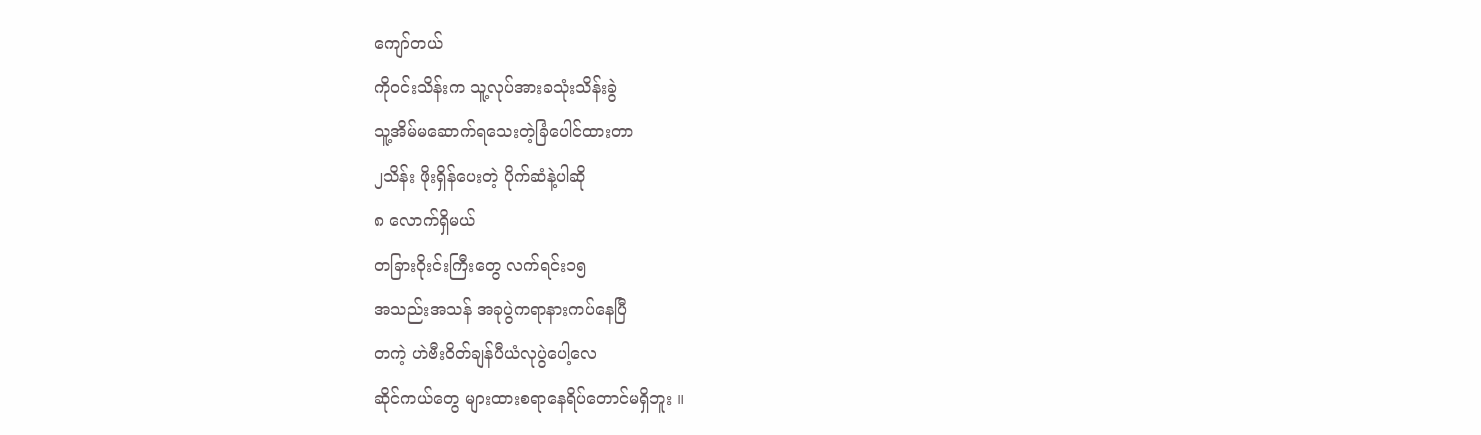ကျော်တယ်
ကိုဝင်းသိန်းက သူ့လုပ်အားခသုံးသိန်းခွဲ
သူ့အိမ်မဆောက်ရသေးတဲ့ခြံပေါင်ထားတာ
၂သိန်း ဖိုးရှိန်ပေးတဲ့ ပိုက်ဆံနဲ့ပါဆို
၈ လောက်ရှိမယ်
တခြားဝိုးင်းကြီးတွေ လက်ရင်း၁၅
အသည်းအသန် အခုပွဲကရာနားကပ်နေပြီ
တကဲ့ ဟဲဗီးဝိတ်ချန်ပီယံလုပွဲပေါ့လေ
ဆိုင်ကယ်တွေ များထားစရာနေရိပ်တောင်မရှိဘူး ။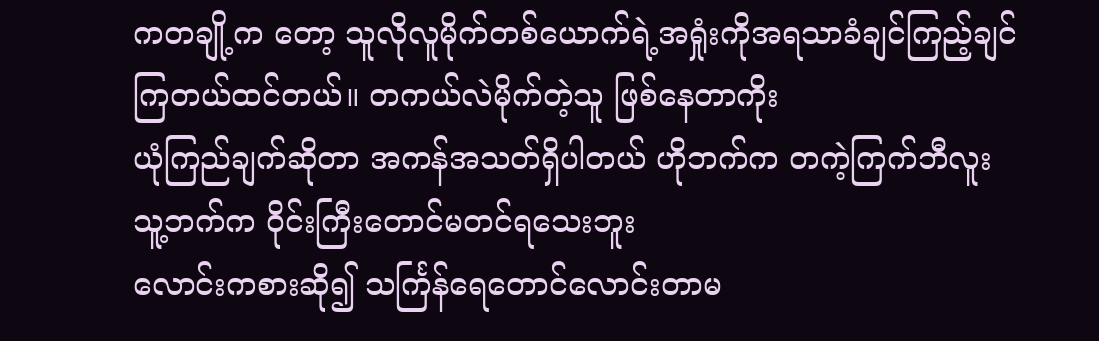ကတချို့က တော့ သူလိုလူမိုက်တစ်ယောက်ရဲ့အရှုံးကိုအရသာခံချင်ကြည့်ချင်ကြတယ်ထင်တယ်။ တကယ်လဲမိုက်တဲ့သူ ဖြစ်နေတာကိုး
ယုံကြည်ချက်ဆိုတာ အကန်အသတ်ရှိပါတယ် ဟိုဘက်က တကဲ့ကြက်ဘီလူး
သူ့ဘက်က ဝိုင်းကြီးတောင်မတင်ရသေးဘူး
လောင်းကစားဆို၍ သင်္ကြန်ရေတောင်လောင်းတာမ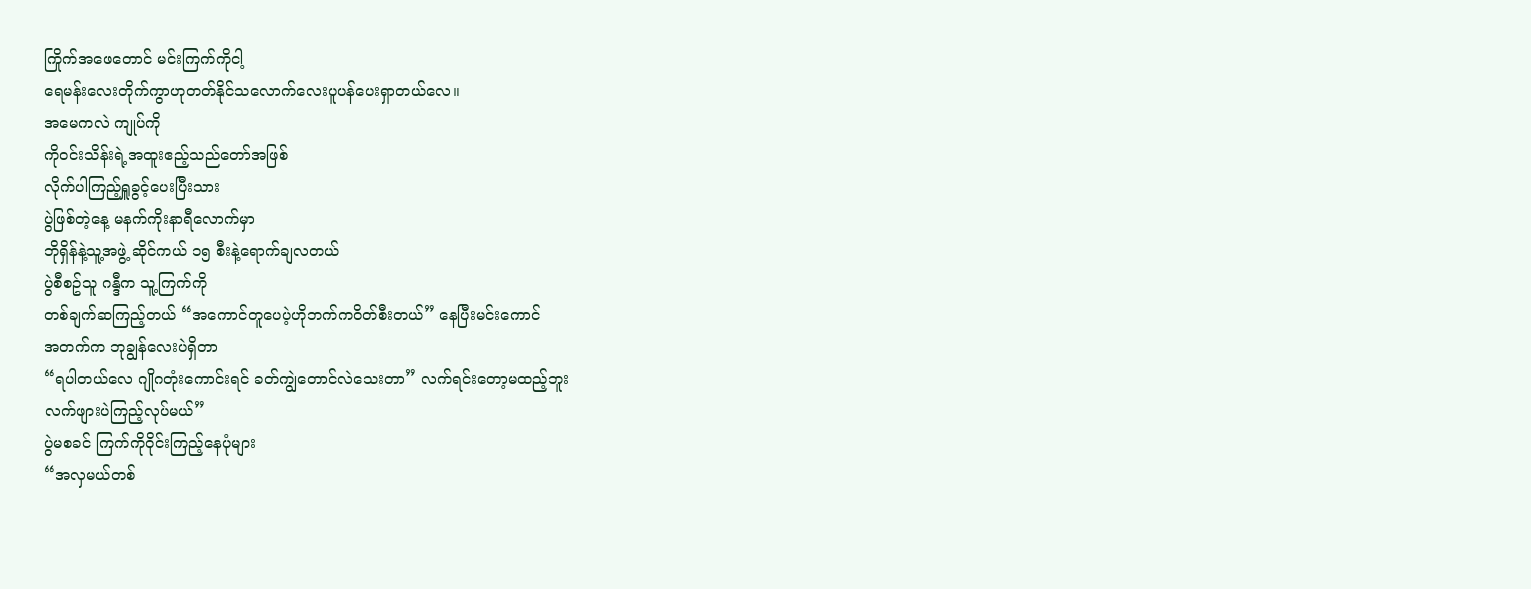ကြိုက်အဖေတောင် မင်းကြက်ကိုငါ့
ရေမန်းလေးတိုက်ကွာဟုတတ်နိုင်သလောက်လေးပူပန်ပေးရှာတယ်လေ။
အမေကလဲ ကျုပ်ကို
ကိုဝင်းသိန်းရဲ့အထူးဧည့်သည်တော်အဖြစ်
လိုက်ပါကြည့်ရှူခွင့်ပေးပြီးသား
ပွဲဖြစ်တဲ့နေ့ မနက်ကိုးနာရီလောက်မှာ
ဘိုရှိန်နဲ့သူ့အဖွဲ့ ဆိုင်ကယ် ၁၅ စီးနဲ့ရောက်ချလတယ်
ပွဲစီစဥ်သူ ဂန္ဒီက သူ့ကြက်ကို
တစ်ချက်ဆကြည့်တယ် “အကောင်တူပေပဲ့ဟိုဘက်ကဝိတ်စီးတယ်” နေပြီးမင်းကောင်
အတက်က ဘုချွန်လေးပဲရှိတာ
“ရပါတယ်လေ ဂျိုဂတုံးကောင်းရင် ခတ်ကျွဲတောင်လဲသေးတာ” လက်ရင်းတော့မထည့်ဘူး
လက်ဖျားပဲကြည့်လုပ်မယ်”
ပွဲမစခင် ကြက်ကိုဝိုင်းကြည့်နေပုံများ
“အလှမယ်တစ်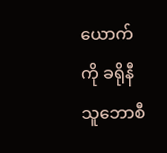ယောက်ကို ခရိုနီသူဘောစီ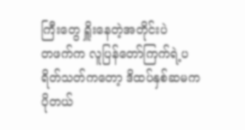ကြီးတွေ ရှိူးနေတဲ့အတိုင်းပဲ
တဖက်က လူပြန်တော်ကြက်ရဲ့ပရိတ်သတ်ကတော့ ဒိထပ်နှစ်ဆမကပိုတယ်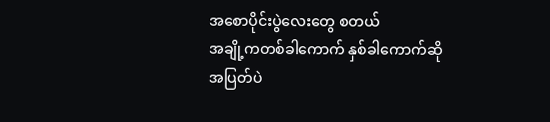အစောပိုင်းပွဲလေးတွေ စတယ်
အချို့ကတစ်ခါကောက် နှစ်ခါကောက်ဆို
အပြတ်ပဲ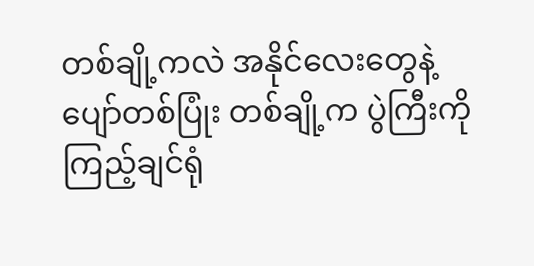တစ်ချို့ကလဲ အနိုင်လေးတွေနဲ့
ပျော်တစ်ပြုံး တစ်ချို့က ပွဲကြီးကိုကြည့်ချင်ရုံ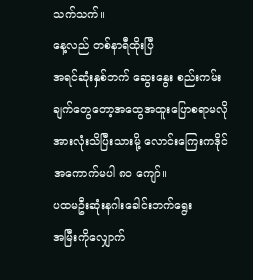သက်သက်။
နေ့လည် တစ်နာရီထိုးပြီ
အရင်ဆုံးနှစ်ဘက် ဆွေးနွေး စည်းကမ်းချက်တွေတော့အထွေအထူးပြောစရာမလို
အားလုံးသိပြီးသားမို့ လောင်းကြေးကဒိုင်
အကောက်မပါ ၈၀ ကျော်။
ပထမဦးဆုံးနဂါးခေါင်းဘက်ရွေး
အမြီးကိုလျှောက်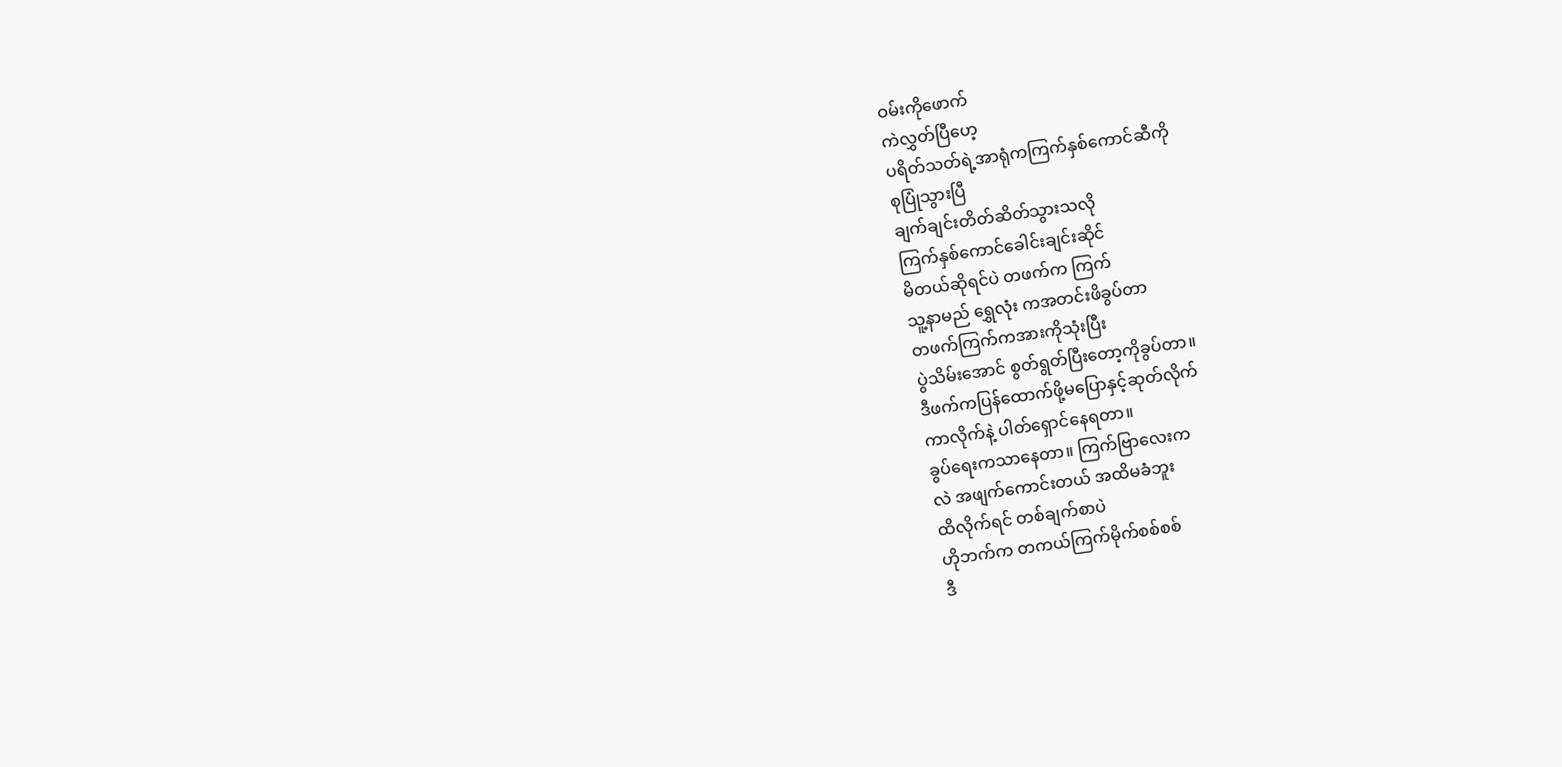ဝမ်းကိုဖောက်
ကဲလွှတ်ပြီဟေ့
ပရိတ်သတ်ရဲ့အာရုံကကြက်နှစ်ကောင်ဆီကို
စုပြုံသွားပြီ
ချက်ချင်းတိတ်ဆိတ်သွားသလို
ကြက်နှစ်ကောင်ခေါင်းချင်းဆိုင်
မိတယ်ဆိုရင်ပဲ တဖက်က ကြက်
သူ့နာမည် ရွှေလုံး ကအတင်းဖိခွပ်တာ
တဖက်ကြက်ကအားကိုသုံးပြီး
ပွဲသိမ်းအောင် စွတ်ရွတ်ပြီးတော့ကိုခွပ်တာ။
ဒီဖက်ကပြန်ထောက်ဖို့မပြောနှင့်ဆုတ်လိုက်
ကာလိုက်နဲ့ ပါတ်ရှောင်နေရတာ။
ခွပ်ရေးကသာနေတာ။ ကြက်ဗြာလေးက
လဲ အဖျက်ကောင်းတယ် အထိမခံဘူး
ထိလိုက်ရင် တစ်ချက်စာပဲ
ဟိုဘက်က တကယ်ကြက်မိုက်စစ်စစ်
ဒီ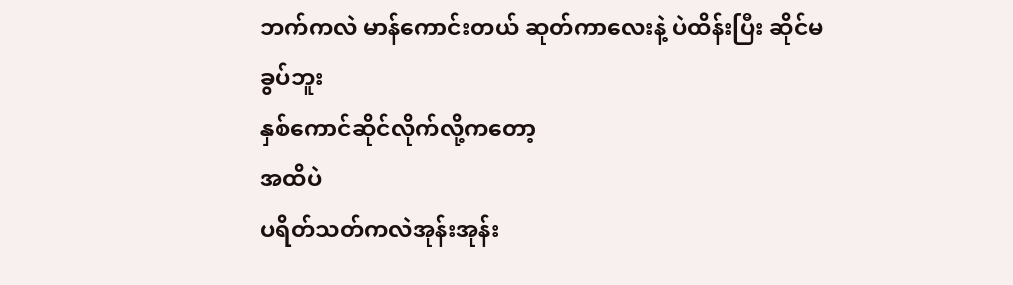ဘက်ကလဲ မာန်ကောင်းတယ် ဆုတ်ကာလေးနဲ့ ပဲထိန်းပြီး ဆိုင်မခွပ်ဘူး
နှစ်ကောင်ဆိုင်လိုက်လို့ကတော့
အထိပဲ
ပရိတ်သတ်ကလဲအုန်းအုန်း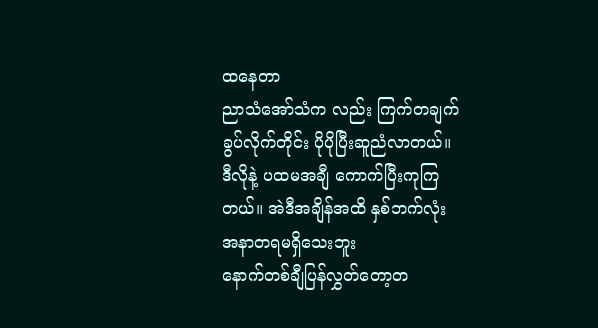ထနေတာ
ညာသံအော်သံက လည်း ကြက်တချက်
ခွပ်လိုက်တိုင်း ပိုပိုပြီးဆူညံလာတယ်။
ဒီလိုနဲ့ ပထမအချီ ကောက်ပြီးကုကြ
တယ်။ အဲဒီအချိန်အထိ နှစ်ဘက်လုံး
အနာတရမရှိသေးဘူး
နောက်တစ်ချီပြန်လွှတ်တော့တ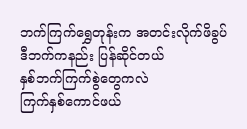ဘက်ကြက်ရွှေတုန်းက အတင်းလိုက်ဖိခွပ်
ဒီဘက်ကနည်း ပြန်ဆိုင်တယ်
နှစ်ဘက်ကြက်စွဲတွေကလဲ
ကြက်နှစ်ကောင်ဖယ်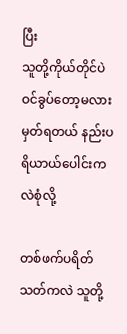ပြီး
သူတို့ကိုယ်တိုင်ပဲ ဝင်ခွပ်တော့မလားမှတ်ရတယ် နည်းပရိယာယ်ပေါင်းကလဲစုံလို့

တစ်ဖက်ပရိတ်သတ်ကလဲ သူတို့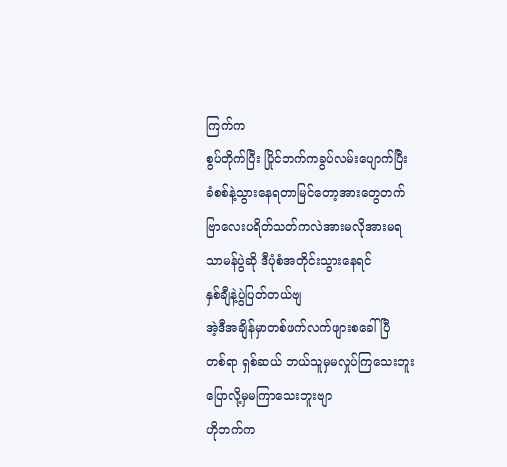ကြက်က
စွပ်တိုက်ပြီး ပြိုင်ဘက်ကခွပ်လမ်းပျောက်ပြီး
ခံစစ်နဲ့သွားနေရတာမြင်တော့အားတွေတက်
ဗြာလေးပရိတ်သတ်ကလဲအားမလိုအားမရ
သာမန်ပွဲဆို ဒီပုံစံအတိုင်းသွားနေရင်
နှစ်ချီနဲ့ပွဲပြတ်တယ်ဗျ
အဲ့ဒီအချိန်မှာတစ်ဖက်လက်ဖျားစခေါ်ပြီ
တစ်ရာ ရှစ်ဆယ် ဘယ်သူမှမလှုပ်ကြသေးဘူး
ပြောလို့မှမကြာသေးဘူးဗျာ
ဟိုဘက်က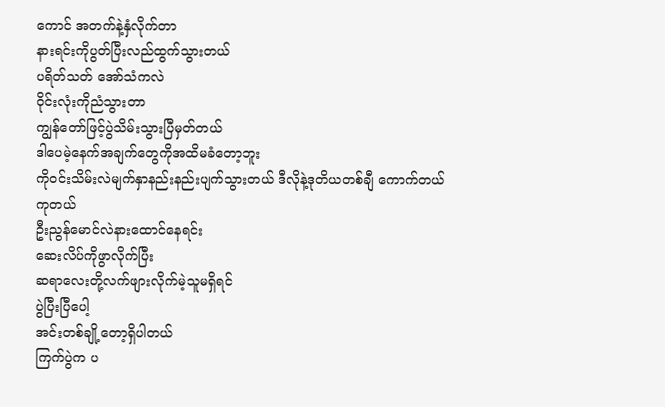ကောင် အတက်နဲ့နှံလိုက်တာ
နားရင်းကိုပွတ်ပြီးလည်ထွက်သွားတယ်
ပရိတ်သတ် အော်သံကလဲ
ဝိုင်းလုံးကိုညံသွားတာ
ကျွန်တော်ဖြင့်ပွဲသိမ်းသွားပြီမှတ်တယ်
ဒါပေမဲ့နေက်အချက်တွေကိုအထိမခံတော့ဘူး
ကိုဝင်းသိမ်းလဲမျက်နှာနည်းနည်းပျက်သွားတယ် ဒီလိုနဲ့ဒုတိယတစ်ချီ ကောက်တယ်
ကုတယ်
ဦးညွန်မောင်လဲနားထောင်နေရင်း
ဆေးလိပ်ကိုဖွာလိုက်ပြီး
ဆရာလေးတို့လက်ဖျားလိုက်မဲ့သူမရှိရင်
ပွဲပြီးပြီပေါ့
အင်းတစ်ချို့တော့ရှိပါတယ်
ကြက်ပွဲက ပ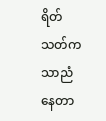ရိတ်သတ်ကသာညံနေတာ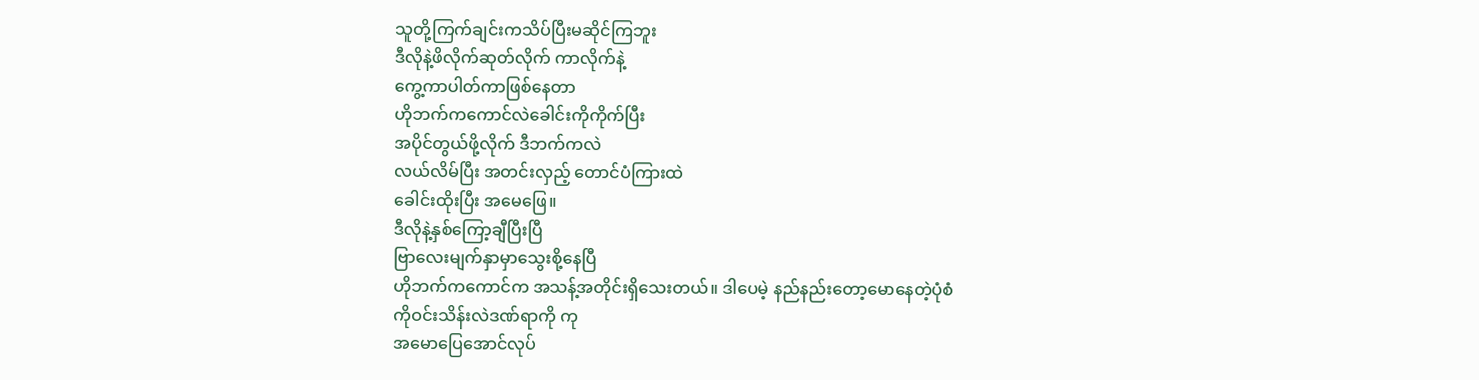သူတို့ကြက်ချင်းကသိပ်ပြီးမဆိုင်ကြဘူး
ဒီလိုနဲ့ဖိလိုက်ဆုတ်လိုက် ကာလိုက်နဲ့
ကွေ့ကာပါတ်ကာဖြစ်နေတာ
ဟိုဘက်ကကောင်လဲခေါင်းကိုကိုက်ပြီး
အပိုင်တွယ်ဖို့လိုက် ဒီဘက်ကလဲ
လယ်လိမ်ပြီး အတင်းလှည့် တောင်ပံကြားထဲ
ခေါင်းထိုးပြီး အမေဖြေ။
ဒီလိုနဲ့နှစ်ကြော့ချီပြီးပြီ
ဗြာလေးမျက်နှာမှာသွေးစို့နေပြီ
ဟိုဘက်ကကောင်က အသန့်အတိုင်းရှိသေးတယ်။ ဒါပေမဲ့ နည်နည်းတော့မောနေတဲ့ပုံစံ
ကိုဝင်းသိန်းလဲဒဏ်ရာကို ကု
အမောပြေအောင်လုပ်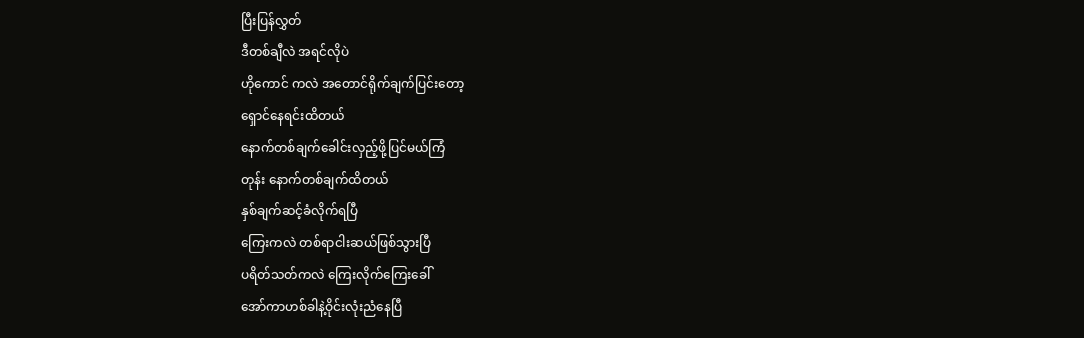ပြီးပြန်လွှတ်
ဒီတစ်ချီလဲ အရင်လိုပဲ
ဟိုကောင် ကလဲ အတောင်ရိုက်ချက်ပြင်းတော့
ရှောင်နေရင်းထိတယ်
နောက်တစ်ချက်ခေါင်းလှည့်ဖို့ပြင်မယ်ကြံ
တုန်း နောက်တစ်ချက်ထိတယ်
နှစ်ချက်ဆင့်ခံလိုက်ရပြီ
ကြေးကလဲ တစ်ရာငါးဆယ်ဖြစ်သွားပြီ
ပရိတ်သတ်ကလဲ ကြေးလိုက်ကြေးခေါ်
အော်ကာဟစ်ခါနဲ့ဝိုင်းလုံးညံနေပြီ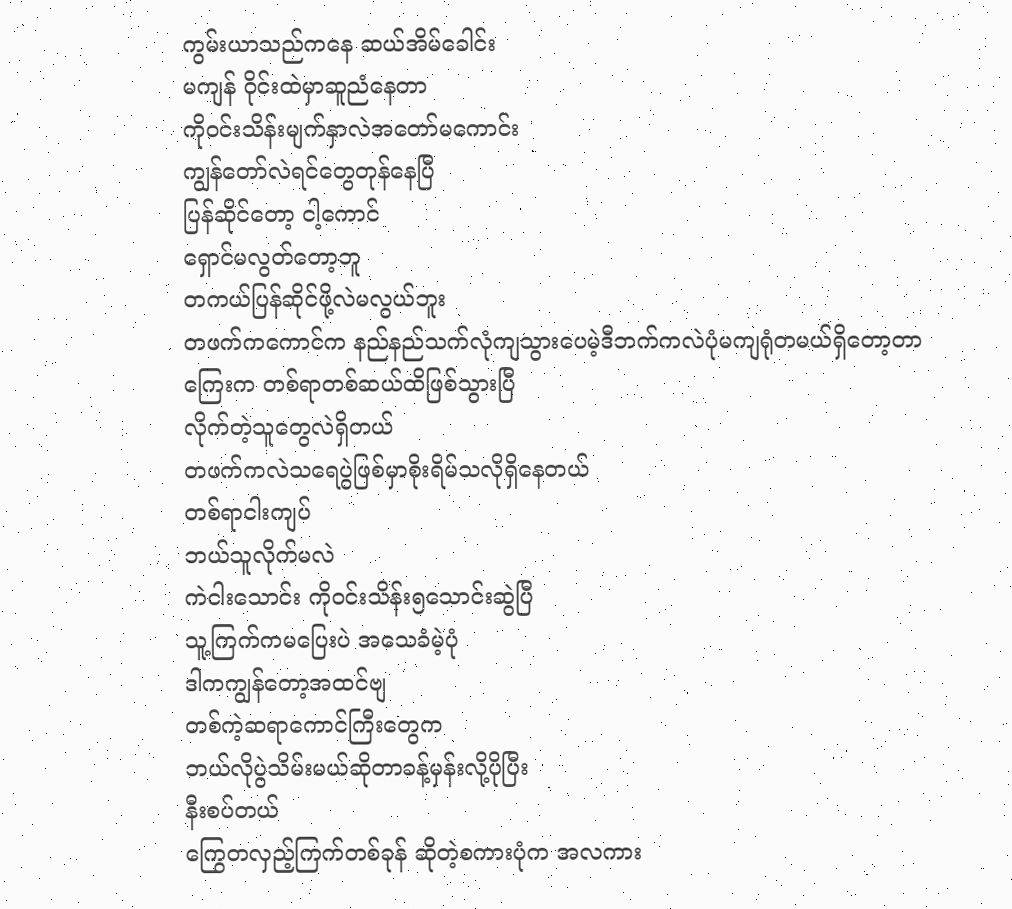ကွမ်းယာသည်ကနေ ဆယ်အိမ်ခေါင်း
မကျန် ဝိုင်းထဲမှာဆူညံနေတာ
ကိုဝင်းသိန်းမျက်နှာလဲအတော်မကောင်း
ကျွန်တော်လဲရင်တွေတုန်နေပြီ
ပြန်ဆိုင်တော့ ငါ့ကောင်
ရှောင်မလွတ်တော့ဘူ
တကယ်ပြန်ဆိုင်ဖို့လဲမလွယ်ဘူး
တဖက်ကကောင်က နည်နည်သက်လုံကျသွားပေမဲ့ဒီဘက်ကလဲပုံမကျရုံတမယ်ရှိတော့တာ
ကြေးက တစ်ရာတစ်ဆယ်ထိဖြစ်သွားပြီ
လိုက်တဲ့သူတွေလဲရှိတယ်
တဖက်ကလဲသရေပွဲဖြစ်မှာစိုးရိမ်သလိုရှိနေတယ်
တစ်ရာငါးကျပ်
ဘယ်သူလိုက်မလဲ
ကဲငါးသောင်း ကိုဝင်းသိန်း၅သောင်းဆွဲပြီ
သူ့ကြက်ကမပြေးပဲ အသေခံမဲ့ပုံ
ဒါကကျွန်တော့အထင်ဗျ
တစ်ကဲ့ဆရာကောင်ကြီးတွေက
ဘယ်လိုပွဲသိမ်းမယ်ဆိုတာခန့်မှန်းလို့ပိုပြီး
နီးစပ်တယ်
ကြွေတလှည့်ကြက်တစ်ခုန် ဆိုတဲ့စကားပုံက အလကား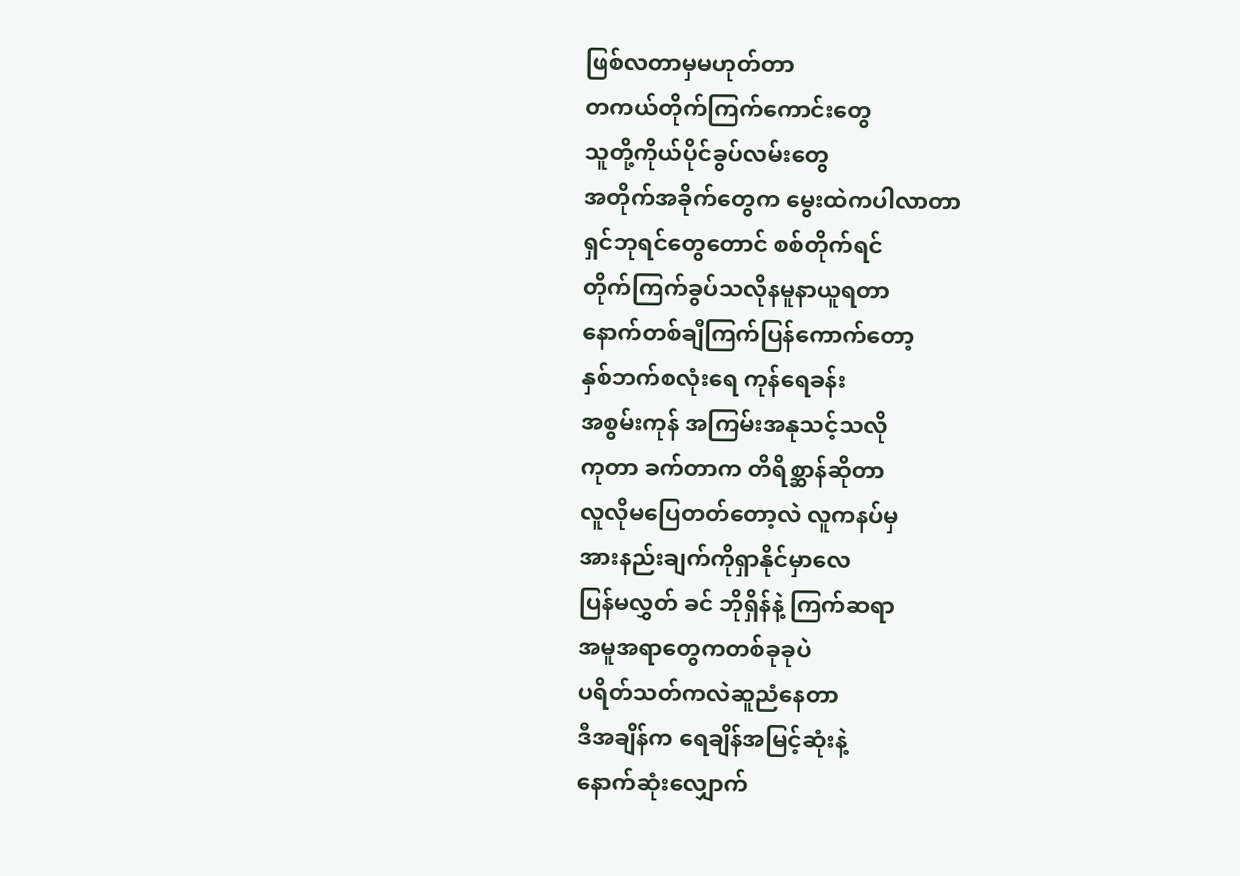ဖြစ်လတာမှမဟုတ်တာ
တကယ်တိုက်ကြက်ကောင်းတွေ
သူတို့ကိုယ်ပိုင်ခွပ်လမ်းတွေ
အတိုက်အခိုက်တွေက မွေးထဲကပါလာတာ
ရှင်ဘုရင်တွေတောင် စစ်တိုက်ရင်
တိုက်ကြက်ခွပ်သလိုနမူနာယူရတာ
နောက်တစ်ချီကြက်ပြန်ကောက်တော့
နှစ်ဘက်စလုံးရေ ကုန်ရေခန်း
အစွမ်းကုန် အကြမ်းအနုသင့်သလို
ကုတာ ခက်တာက တိရိစ္ဆာန်ဆိုတာ
လူလိုမပြေတတ်တော့လဲ လူကနပ်မှ
အားနည်းချက်ကိုရှာနိုင်မှာလေ
ပြန်မလွှတ် ခင် ဘိုရှိန်နဲ့ ကြက်ဆရာ
အမူအရာတွေကတစ်ခုခုပဲ
ပရိတ်သတ်ကလဲဆူညံနေတာ
ဒီအချိန်က ရေချိန်အမြင့်ဆုံးနဲ့
နောက်ဆုံးလျှောက်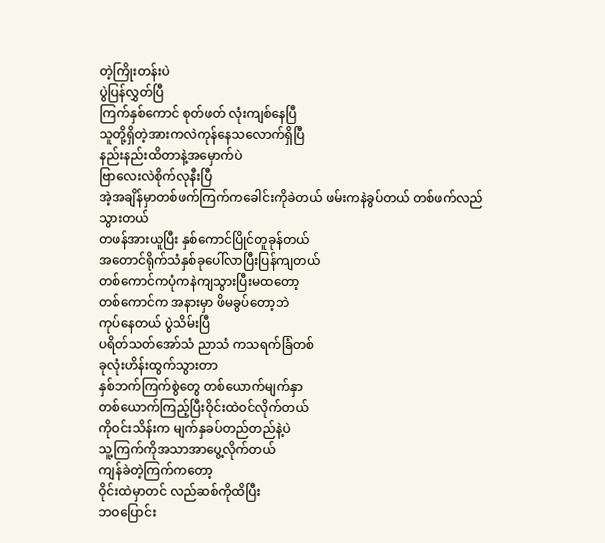တဲ့ကြိုးတန်းပဲ
ပွဲပြန်လွှတ်ပြီ
ကြက်နှစ်ကောင် စုတ်ဖတ် လုံးကျစ်နေပြီ
သူတို့ရှိတဲ့အားကလဲကုန်နေသလောက်ရှိပြီ
နည်းနည်းထိတာနဲ့အမှောက်ပဲ
ဗြာလေးလဲစိုက်လုနီးပြီ
အဲ့အချိန်မှာတစ်ဖက်ကြက်ကခေါင်းကိုခဲတယ် ဖမ်းကနဲခွပ်တယ် တစ်ဖက်လည်သွားတယ်
တဖန်အားယူပြီး နှစ်ကောင်ပြိုင်တူခုန်တယ်
အတောင်ရိုက်သံနှစ်ခုပေါ်လာပြီးပြန်ကျတယ်
တစ်ကောင်ကပုံကနဲကျသွားပြီးမထတော့
တစ်ကောင်က အနားမှာ ဖိမခွပ်တော့ဘဲ
ကုပ်နေတယ် ပွဲသိမ်းပြီ
ပရိတ်သတ်အော်သံ ညာသံ ကသရက်ခြံတစ်
ခုလုံးဟိန်းထွက်သွားတာ
နှစ်ဘက်ကြက်စွဲတွေ တစ်ယောက်မျက်နှာ
တစ်ယောက်ကြည့်ပြီးဝိုင်းထဲဝင်လိုက်တယ်
ကိုဝင်းသိန်းက မျက်နှခပ်တည်တည်နဲ့ပဲ
သူ့ကြက်ကိုအသာအာပွေ့လိုက်တယ်
ကျန်ခဲတဲ့ကြက်ကတော့
ဝိုင်းထဲမှာတင် လည်ဆစ်ကိုထိပြီး
ဘဝပြောင်း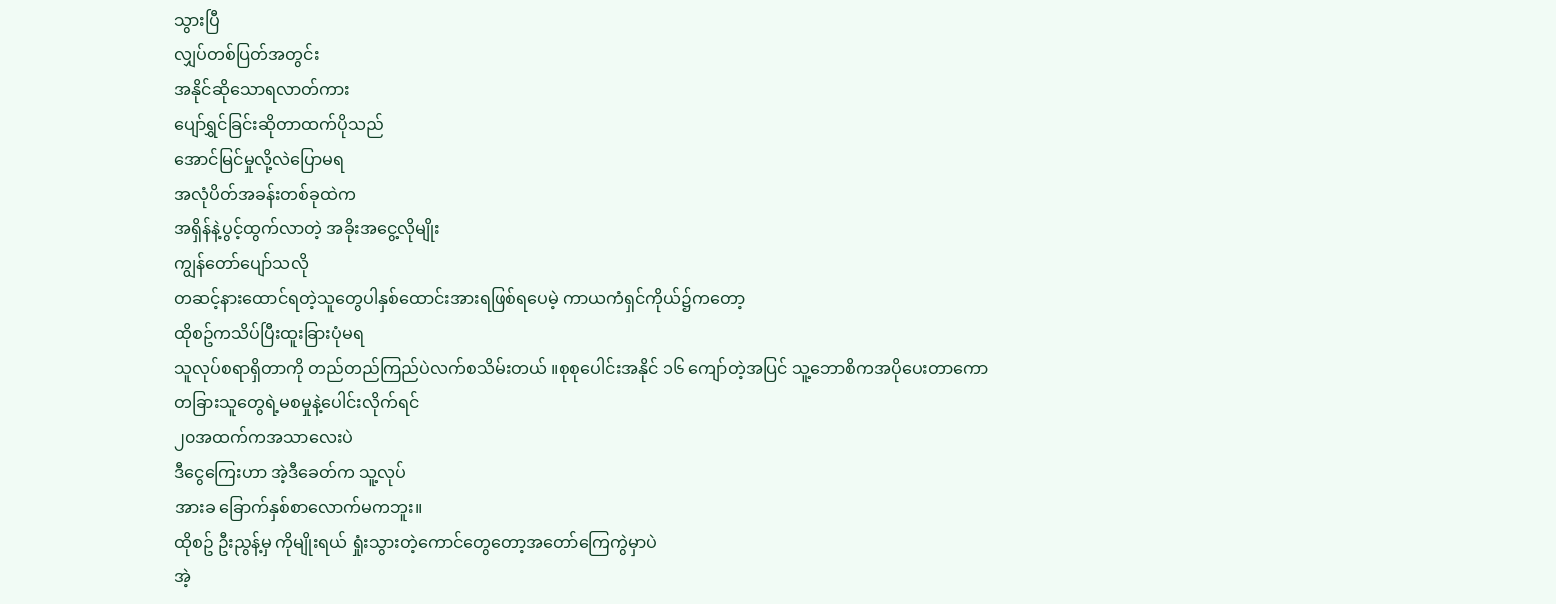သွားပြီ
လျှပ်တစ်ပြတ်အတွင်း
အနိုင်ဆိုသောရလာတ်ကား
ပျော်ရွှင်ခြင်းဆိုတာထက်ပိုသည်
အောင်မြင်မှုလို့လဲပြောမရ
အလုံပိတ်အခန်းတစ်ခုထဲက
အရှိန်နဲ့ပွင့်ထွက်လာတဲ့ အခိုးအငွေ့လိုမျိုး
ကျွန်တော်ပျော်သလို
တဆင့်နားထောင်ရတဲ့သူတွေပါနှစ်ထောင်းအားရဖြစ်ရပေမဲ့ ကာယကံရှင်ကိုယ်၌ကတော့
ထိုစဥ်ကသိပ်ပြီးထူးခြားပုံမရ
သူလုပ်စရာရှိတာကို တည်တည်ကြည်ပဲလက်စသိမ်းတယ် ။စုစုပေါင်းအနိုင် ၁၆ ကျော်တဲ့အပြင် သူ့ဘောစိကအပိုပေးတာကော
တခြားသူတွေရဲ့မစမှုနဲ့ပေါင်းလိုက်ရင်
၂၀အထက်ကအသာလေးပဲ
ဒီငွေကြေးဟာ အဲ့ဒီခေတ်က သူ့လုပ်
အားခ ခြောက်နှစ်စာလောက်မကဘူး။
ထိုစဥ် ဦးညွန့်မှ ကိုမျိုးရယ် ရှုံးသွားတဲ့ကောင်တွေတော့အတော်ကြေကွဲမှာပဲ
အဲ့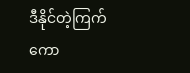ဒီနိုင်တဲ့ကြက်ကော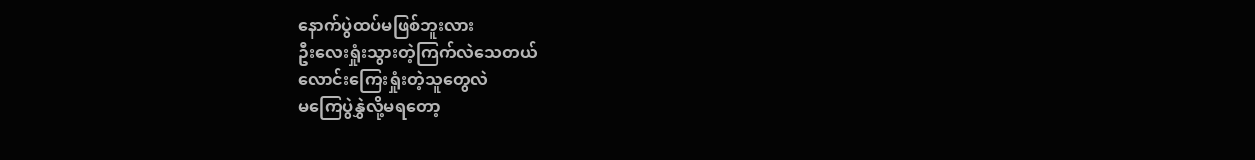နောက်ပွဲထပ်မဖြစ်ဘူးလား
ဦးလေးရှုံးသွားတဲ့ကြက်လဲသေတယ်
လောင်းကြေးရှုံးတဲ့သူတွေလဲ
မကြေပွဲနွှဲလို့မရတော့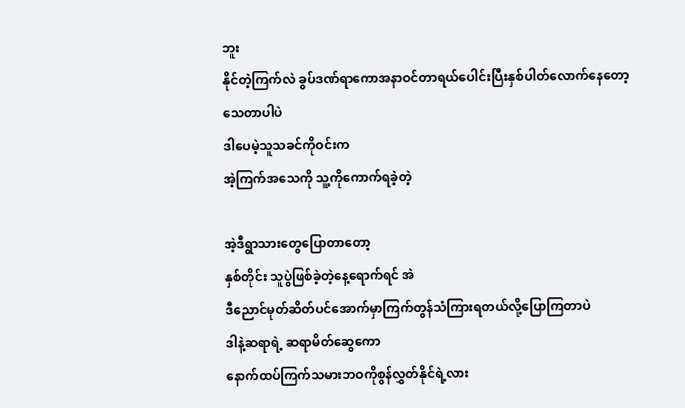ဘူး
နိုင်တဲ့ကြက်လဲ ခွပ်ဒဏ်ရာကောအနာဝင်တာရယ်ပေါင်းပြီးနှစ်ပါတ်လောက်နေတော့
သေတာပါပဲ
ဒါပေမဲ့သူသခင်ကိုဝင်းက
အဲ့ကြက်အသေကို သူ့ကိုကောက်ရခဲ့တဲ့

အဲ့ဒီရွာသားတွေပြောတာတော့
နှစ်တိုင်း သူပွဲဖြစ်ခဲ့တဲ့နေ့ရောက်ရင် အဲ
ဒီညောင်မုတ်ဆိတ်ပင်အောက်မှာကြက်တွန်သံကြားရတယ်လို့ပြောကြတာပဲ
ဒါနဲ့ဆရာရဲ့ ဆရာမိတ်ဆွေကော
နောက်ထပ်ကြက်သမားဘဝကိုစွန်လွှတ်နိုင်ရဲ့လား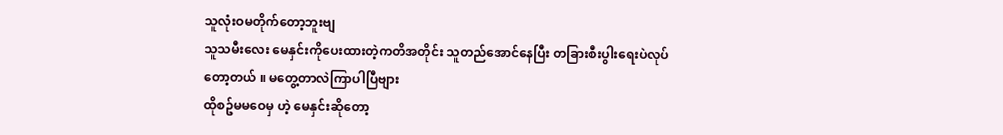သူလုံးဝမတိုက်တော့ဘူးဗျ
သူသမီးလေး မေနှင်းကိုပေးထားတဲ့ကတိအတိုင်း သူတည်အောင်နေပြီး တခြားစီးပွါးရေးပဲလုပ်တော့တယ် ။ မတွေ့တာလဲကြာပါပြီဗျား
ထိုစဥ်မမဝေမှ ဟဲ့ မေနှင်းဆိုတော့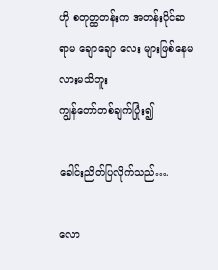ဟို စတုတ္ထတန်းက အတန်းပိုင်ဆရာမ ချောချော လေး များဖြစ်နေမလားမသိဘူး
ကျွန်တော်တစ်ချက်ပြုံး၍

ခေါင်းညိတ်ပြလိုက်သည်….

လော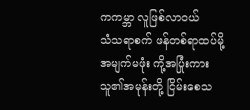ကကမ္ဘာ လူဖြစ်လာဝယ်
သံသရာစက် ဖန်တစ်ရာထပ်မို့
အမျက်မဖုံး ကို့အပြုံးကား
သူ၏အမုန်းတို့ ငြိမ်းစေသ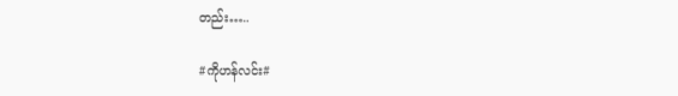တည်း…..

#ကိုဟန်လင်း#